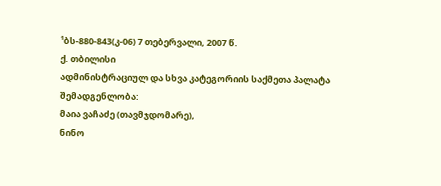¹ბს-880-843(კ-06) 7 თებერვალი, 2007 წ.
ქ. თბილისი
ადმინისტრაციულ და სხვა კატეგორიის საქმეთა პალატა
შემადგენლობა:
მაია ვაჩაძე (თავმჯდომარე),
ნინო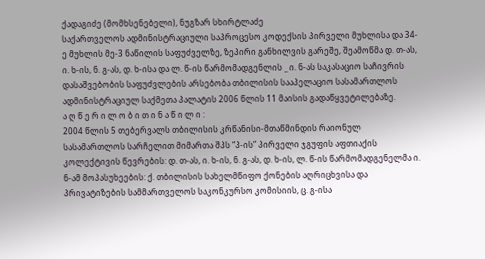ქადაგიძე (მომხსენებელი), ნუგზარ სხირტლაძე
საქართველოს ადმინისტრაციული საპროცესო კოდექსის პირველი მუხლისა და 34-ე მუხლის მე-3 ნაწილის საფუძველზე, ზეპირი განხილვის გარეშე, შეამოწმა დ. თ-ას, ი. ხ-ის, ნ. გ-ას, დ. ხ-ისა და ლ. წ-ის წარმომადგენლის _ ი. ნ-ას საკასაციო საჩივრის დასაშვებობის საფუძვლების არსებობა თბილისის სააპელაციო სასამართლოს ადმინისტრაციულ საქმეთა პალატის 2006 წლის 11 მაისის გადაწყვეტილებაზე.
ა ღ წ ე რ ი ლ ო ბ ი თ ი ნ ა წ ი ლ ი :
2004 წლის 5 თებერვალს თბილისის კრწანისი-მთაწმინდის რაიონულ სასამართლოს სარჩელით მიმართა შპს “პ-ის” პირველი ჯგუფის აფთიაქის კოლექტივის წევრების: დ. თ-ას, ი. ხ-ის, ნ. გ-ას, დ. ხ-ის, ლ. წ-ის წარმომადგენელმა ი. ნ-ამ მოპასუხეების: ქ. თბილისის სახელმწიფო ქონების აღრიცხვისა და პრივატიზების სამმართველოს საკონკურსო კომისიის, ც. გ-ისა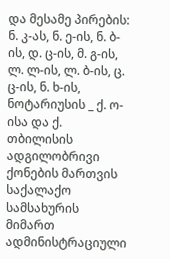და მესამე პირების: ნ. კ-ას, ნ. ე-ის, ნ. ბ-ის, დ. ც-ის, მ. გ-ის, ლ. ლ-ის, ლ. ბ-ის, ც. ც-ის, ნ. ხ-ის, ნოტარიუსის _ ქ. ო-ისა და ქ. თბილისის ადგილობრივი ქონების მართვის საქალაქო სამსახურის მიმართ ადმინისტრაციული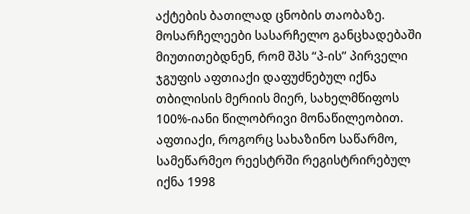აქტების ბათილად ცნობის თაობაზე.
მოსარჩელეები სასარჩელო განცხადებაში მიუთითებდნენ, რომ შპს “პ-ის” პირველი ჯგუფის აფთიაქი დაფუძნებულ იქნა თბილისის მერიის მიერ, სახელმწიფოს 100%-იანი წილობრივი მონაწილეობით. აფთიაქი, როგორც სახაზინო საწარმო, სამეწარმეო რეესტრში რეგისტრირებულ იქნა 1998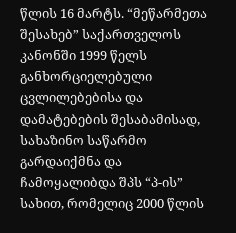წლის 16 მარტს. “მეწარმეთა შესახებ” საქართველოს კანონში 1999 წელს განხორციელებული ცვლილებებისა და დამატებების შესაბამისად, სახაზინო საწარმო გარდაიქმნა და ჩამოყალიბდა შპს “პ-ის” სახით, რომელიც 2000 წლის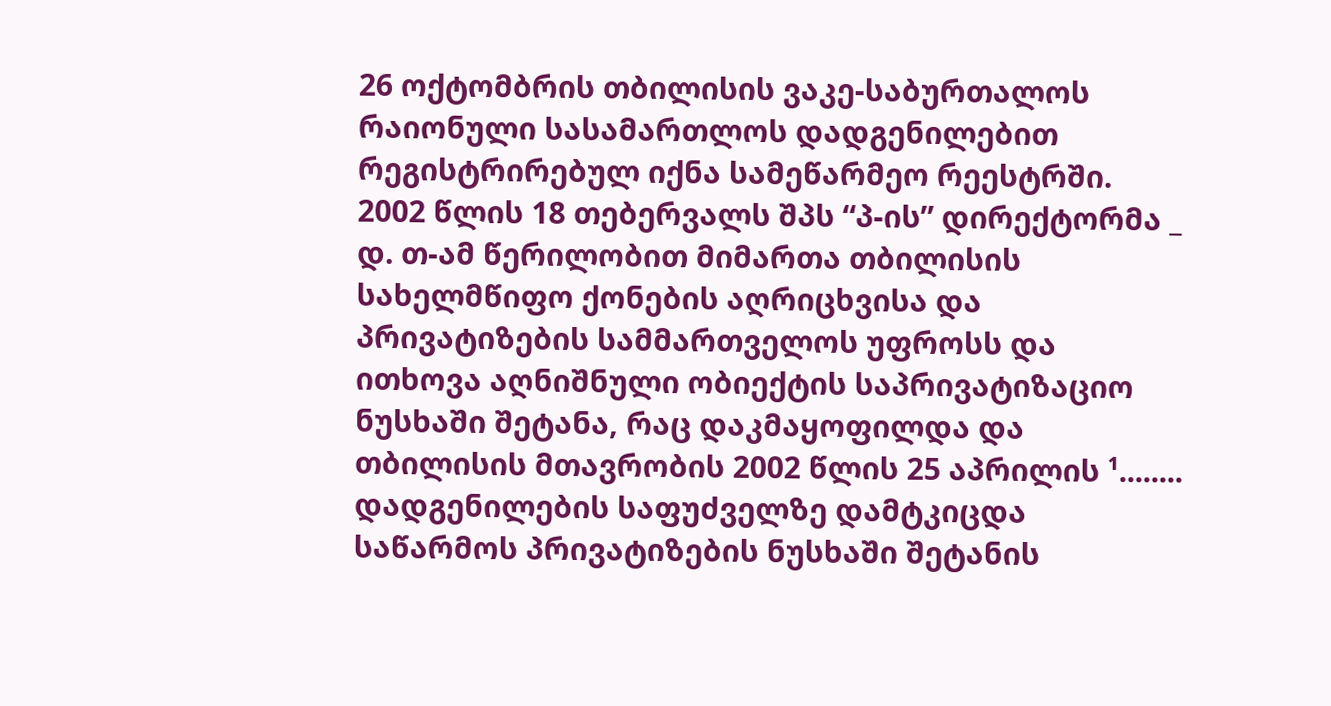26 ოქტომბრის თბილისის ვაკე-საბურთალოს რაიონული სასამართლოს დადგენილებით რეგისტრირებულ იქნა სამეწარმეო რეესტრში. 2002 წლის 18 თებერვალს შპს “პ-ის” დირექტორმა _ დ. თ-ამ წერილობით მიმართა თბილისის სახელმწიფო ქონების აღრიცხვისა და პრივატიზების სამმართველოს უფროსს და ითხოვა აღნიშნული ობიექტის საპრივატიზაციო ნუსხაში შეტანა, რაც დაკმაყოფილდა და თბილისის მთავრობის 2002 წლის 25 აპრილის ¹........ დადგენილების საფუძველზე დამტკიცდა საწარმოს პრივატიზების ნუსხაში შეტანის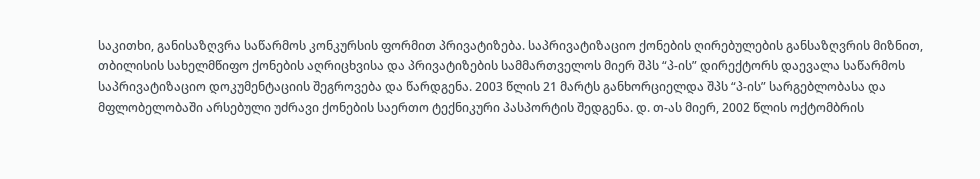საკითხი, განისაზღვრა საწარმოს კონკურსის ფორმით პრივატიზება. საპრივატიზაციო ქონების ღირებულების განსაზღვრის მიზნით, თბილისის სახელმწიფო ქონების აღრიცხვისა და პრივატიზების სამმართველოს მიერ შპს “პ-ის” დირექტორს დაევალა საწარმოს საპრივატიზაციო დოკუმენტაციის შეგროვება და წარდგენა. 2003 წლის 21 მარტს განხორციელდა შპს “პ-ის” სარგებლობასა და მფლობელობაში არსებული უძრავი ქონების საერთო ტექნიკური პასპორტის შედგენა. დ. თ-ას მიერ, 2002 წლის ოქტომბრის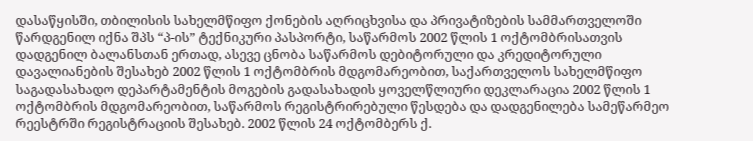დასაწყისში, თბილისის სახელმწიფო ქონების აღრიცხვისა და პრივატიზების სამმართველოში წარდგენილ იქნა შპს “პ-ის” ტექნიკური პასპორტი, საწარმოს 2002 წლის 1 ოქტომბრისათვის დადგენილ ბალანსთან ერთად, ასევე ცნობა საწარმოს დებიტორული და კრედიტორული დავალიანების შესახებ 2002 წლის 1 ოქტომბრის მდგომარეობით, საქართველოს სახელმწიფო საგადასახადო დეპარტამენტის მოგების გადასახადის ყოველწლიური დეკლარაცია 2002 წლის 1 ოქტომბრის მდგომარეობით, საწარმოს რეგისტრირებული წესდება და დადგენილება სამეწარმეო რეესტრში რეგისტრაციის შესახებ. 2002 წლის 24 ოქტომბერს ქ.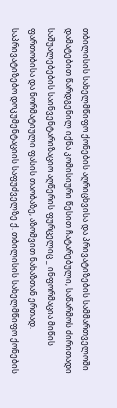თბილისის სახელმწიფო ქონების აღრიცხვისა და პრივატიზების სამმართველოში დამატებით წარდგენილ იქნა კომისიური წესით ჩატარებული, საწარმოს ძირითადი საშუალებების საინვენტარიზაციო აღწერის ფურცელიც _ ინფორმაცია მიწის ფართობისა და ნორმატიული ფასის თაობაზე, აზომვით ნახაზთან ერთად. საპრივატიზებო დოკუმენტაციის საფუძველზე ქ. თბილისის სახელმწიფო ქონების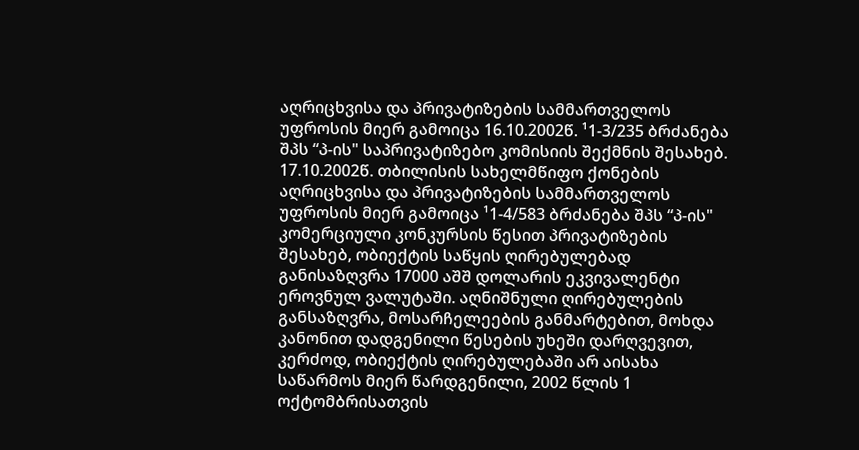აღრიცხვისა და პრივატიზების სამმართველოს უფროსის მიერ გამოიცა 16.10.2002წ. ¹1-3/235 ბრძანება შპს “პ-ის" საპრივატიზებო კომისიის შექმნის შესახებ. 17.10.2002წ. თბილისის სახელმწიფო ქონების აღრიცხვისა და პრივატიზების სამმართველოს უფროსის მიერ გამოიცა ¹1-4/583 ბრძანება შპს “პ-ის" კომერციული კონკურსის წესით პრივატიზების შესახებ, ობიექტის საწყის ღირებულებად განისაზღვრა 17000 აშშ დოლარის ეკვივალენტი ეროვნულ ვალუტაში. აღნიშნული ღირებულების განსაზღვრა, მოსარჩელეების განმარტებით, მოხდა კანონით დადგენილი წესების უხეში დარღვევით, კერძოდ, ობიექტის ღირებულებაში არ აისახა საწარმოს მიერ წარდგენილი, 2002 წლის 1 ოქტომბრისათვის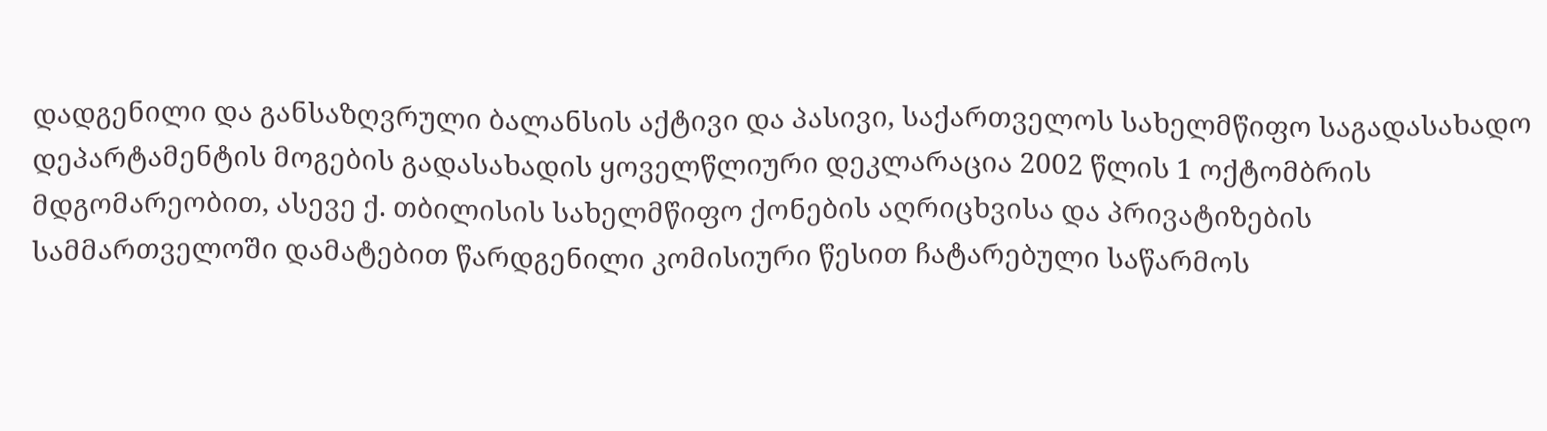დადგენილი და განსაზღვრული ბალანსის აქტივი და პასივი, საქართველოს სახელმწიფო საგადასახადო დეპარტამენტის მოგების გადასახადის ყოველწლიური დეკლარაცია 2002 წლის 1 ოქტომბრის მდგომარეობით, ასევე ქ. თბილისის სახელმწიფო ქონების აღრიცხვისა და პრივატიზების სამმართველოში დამატებით წარდგენილი კომისიური წესით ჩატარებული საწარმოს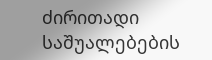ძირითადი საშუალებების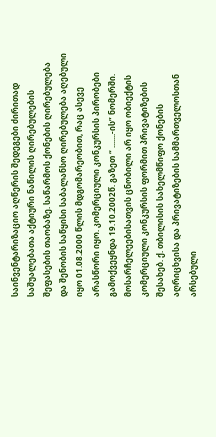საინვენტარიზაციო აღწერის შედეგები ძირითად საშუალებათა აქტიური ნაწილის ღირებულების შეფასების თაობაზე. საწარმოს ქონების ღირებულება და შენობის საწყისი საბალანსო ღირებულება აღებული იყო 01.08.2000 წლის მდგომარეობით, რაც ასევე არასწორი იყო. კომერციული კონკურსის პირობები გამოქვეყნდა 19.10.2002წ. გაზეთ “ .......-ის” ნომერში. მოსარჩელეებისათვის ცნობილი არ იყო ობიექტის კომერციული კონკურსის ფორმით პრივატიზების შესახებ. ქ. თბილისის სახელმწიფო ქონების აღრიცხვისა და პრივატიზების სამმართველოსთან არსებული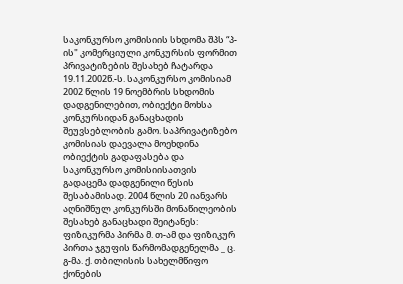საკონკურსო კომისიის სხდომა შპს “პ-ის" კომერციული კონკურსის ფორმით პრივატიზების შესახებ ჩატარდა 19.11.2002წ.-ს. საკონკურსო კომისიამ 2002 წლის 19 ნოემბრის სხდომის დადგენილებით, ობიექტი მოხსა კონკურსიდან განაცხადის შეუვსებლობის გამო. საპრივატიზებო კომისიას დაევალა მოეხდინა ობიექტის გადაფასება და საკონკურსო კომისიისათვის გადაცემა დადგენილი წესის შესაბამისად. 2004 წლის 20 იანვარს აღნიშნულ კონკურსში მონაწილეობის შესახებ განაცხადი შეიტანეს: ფიზიკურმა პირმა მ. თ-ამ და ფიზიკურ პირთა ჯგუფის წარმომადგენელმა _ ც. გ-მა. ქ. თბილისის სახელმწიფო ქონების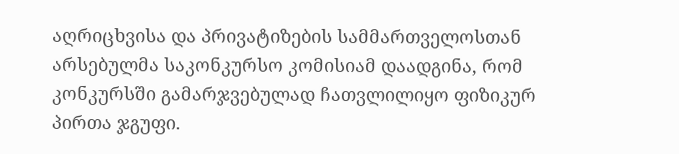აღრიცხვისა და პრივატიზების სამმართველოსთან არსებულმა საკონკურსო კომისიამ დაადგინა, რომ კონკურსში გამარჯვებულად ჩათვლილიყო ფიზიკურ პირთა ჯგუფი.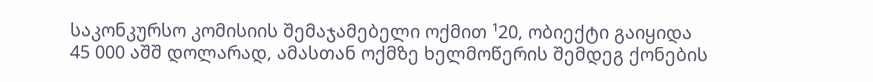საკონკურსო კომისიის შემაჯამებელი ოქმით ¹20, ობიექტი გაიყიდა 45 000 აშშ დოლარად, ამასთან ოქმზე ხელმოწერის შემდეგ ქონების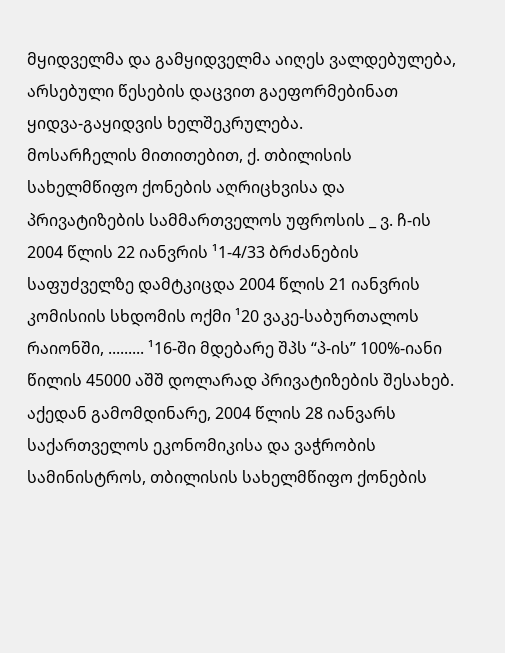მყიდველმა და გამყიდველმა აიღეს ვალდებულება, არსებული წესების დაცვით გაეფორმებინათ ყიდვა-გაყიდვის ხელშეკრულება.
მოსარჩელის მითითებით, ქ. თბილისის სახელმწიფო ქონების აღრიცხვისა და პრივატიზების სამმართველოს უფროსის _ ვ. ჩ-ის 2004 წლის 22 იანვრის ¹1-4/33 ბრძანების საფუძველზე დამტკიცდა 2004 წლის 21 იანვრის კომისიის სხდომის ოქმი ¹20 ვაკე-საბურთალოს რაიონში, ......... ¹16-ში მდებარე შპს “პ-ის” 100%-იანი წილის 45000 აშშ დოლარად პრივატიზების შესახებ. აქედან გამომდინარე, 2004 წლის 28 იანვარს საქართველოს ეკონომიკისა და ვაჭრობის სამინისტროს, თბილისის სახელმწიფო ქონების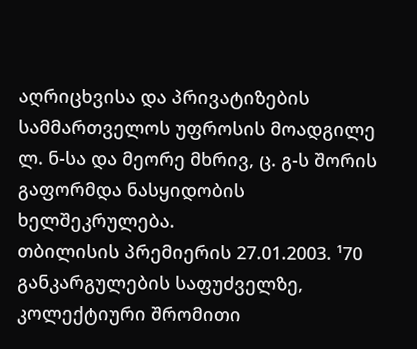აღრიცხვისა და პრივატიზების სამმართველოს უფროსის მოადგილე ლ. ნ-სა და მეორე მხრივ, ც. გ-ს შორის გაფორმდა ნასყიდობის ხელშეკრულება.
თბილისის პრემიერის 27.01.2003. ¹70 განკარგულების საფუძველზე, კოლექტიური შრომითი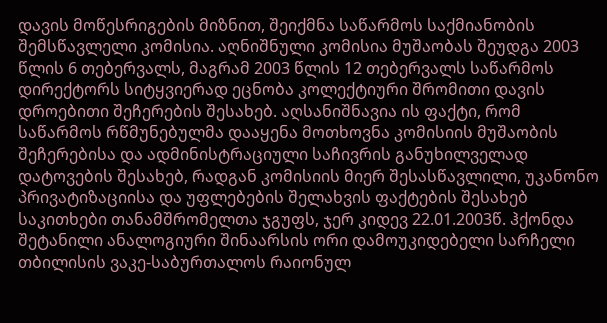დავის მოწესრიგების მიზნით, შეიქმნა საწარმოს საქმიანობის შემსწავლელი კომისია. აღნიშნული კომისია მუშაობას შეუდგა 2003 წლის 6 თებერვალს, მაგრამ 2003 წლის 12 თებერვალს საწარმოს დირექტორს სიტყვიერად ეცნობა კოლექტიური შრომითი დავის დროებითი შეჩერების შესახებ. აღსანიშნავია ის ფაქტი, რომ საწარმოს რწმუნებულმა დააყენა მოთხოვნა კომისიის მუშაობის შეჩერებისა და ადმინისტრაციული საჩივრის განუხილველად დატოვების შესახებ, რადგან კომისიის მიერ შესასწავლილი, უკანონო პრივატიზაციისა და უფლებების შელახვის ფაქტების შესახებ საკითხები თანამშრომელთა ჯგუფს, ჯერ კიდევ 22.01.2003წ. ჰქონდა შეტანილი ანალოგიური შინაარსის ორი დამოუკიდებელი სარჩელი თბილისის ვაკე-საბურთალოს რაიონულ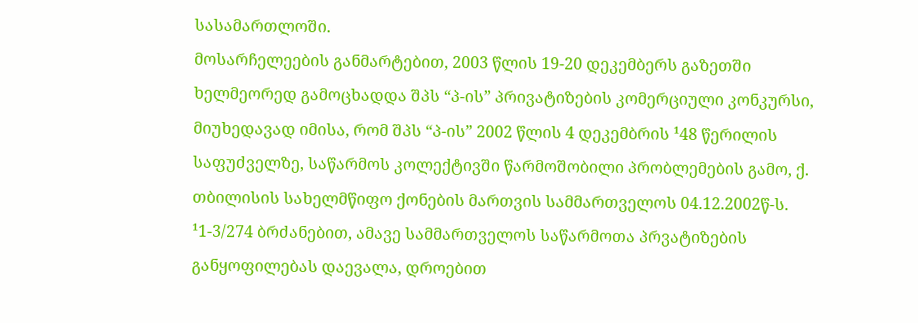სასამართლოში.
მოსარჩელეების განმარტებით, 2003 წლის 19-20 დეკემბერს გაზეთში ხელმეორედ გამოცხადდა შპს “პ-ის” პრივატიზების კომერციული კონკურსი, მიუხედავად იმისა, რომ შპს “პ-ის” 2002 წლის 4 დეკემბრის ¹48 წერილის საფუძველზე, საწარმოს კოლექტივში წარმოშობილი პრობლემების გამო, ქ. თბილისის სახელმწიფო ქონების მართვის სამმართველოს 04.12.2002წ-ს. ¹1-3/274 ბრძანებით, ამავე სამმართველოს საწარმოთა პრვატიზების განყოფილებას დაევალა, დროებით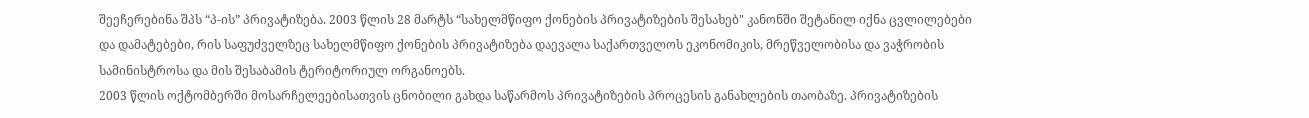შეეჩერებინა შპს “პ-ის” პრივატიზება. 2003 წლის 28 მარტს “სახელმწიფო ქონების პრივატიზების შესახებ" კანონში შეტანილ იქნა ცვლილებები და დამატებები, რის საფუძველზეც სახელმწიფო ქონების პრივატიზება დაევალა საქართველოს ეკონომიკის, მრეწველობისა და ვაჭრობის სამინისტროსა და მის შესაბამის ტერიტორიულ ორგანოებს.
2003 წლის ოქტომბერში მოსარჩელეებისათვის ცნობილი გახდა საწარმოს პრივატიზების პროცესის განახლების თაობაზე. პრივატიზების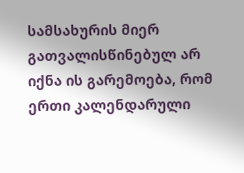სამსახურის მიერ გათვალისწინებულ არ იქნა ის გარემოება, რომ ერთი კალენდარული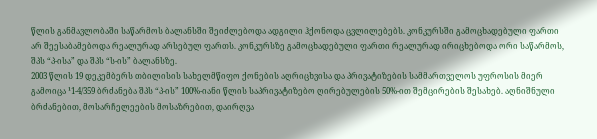წლის განმავლობაში საწარმოს ბალანსში შეიძლებოდა ადგილი ჰქონოდა ცვლილებებს. კონკურსში გამოცხადებული ფართი არ შეესაბამებოდა რეალურად არსებულ ფართს. კონკურსზე გამოცხადებული ფართი რეალურად ირიცხებოდა ორი საწარმოს, შპს “პ-ისა” და შპს “ს-ის” ბალანსზე.
2003 წლის 19 დეკემბერს თბილისის სახელმწიფო ქონების აღრიცხვისა და პრივატიზების სამმართველოს უფროსის მიერ გამოიცა ¹1-4/359 ბრძანება შპს “პ-ის” 100%-იანი წლის საპრივატიზებო ღირებულების 50%-ით შემცირების შესახებ. აღნიშნული ბრძანებით, მოსარჩელეების მოსაზრებით, დაირღვა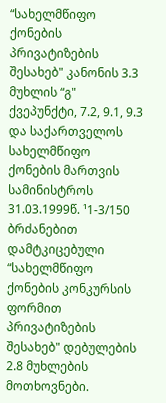“სახელმწიფო ქონების პრივატიზების შესახებ" კანონის 3.3 მუხლის “გ" ქვეპუნქტი, 7.2, 9.1, 9.3 და საქართველოს სახელმწიფო ქონების მართვის სამინისტროს 31.03.1999წ. ¹1-3/150 ბრძანებით დამტკიცებული “სახელმწიფო ქონების კონკურსის ფორმით პრივატიზების შესახებ" დებულების 2.8 მუხლების მოთხოვნები.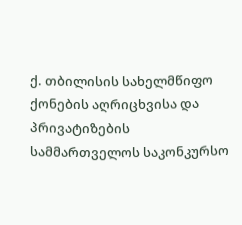ქ. თბილისის სახელმწიფო ქონების აღრიცხვისა და პრივატიზების სამმართველოს საკონკურსო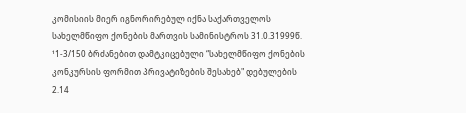კომისიის მიერ იგნორირებულ იქნა საქართველოს სახელმწიფო ქონების მართვის სამინისტროს 31.0.31999წ. ¹1-3/150 ბრძანებით დამტკიცებული “სახელმწიფო ქონების კონკურსის ფორმით პრივატიზების შესახებ" დებულების 2.14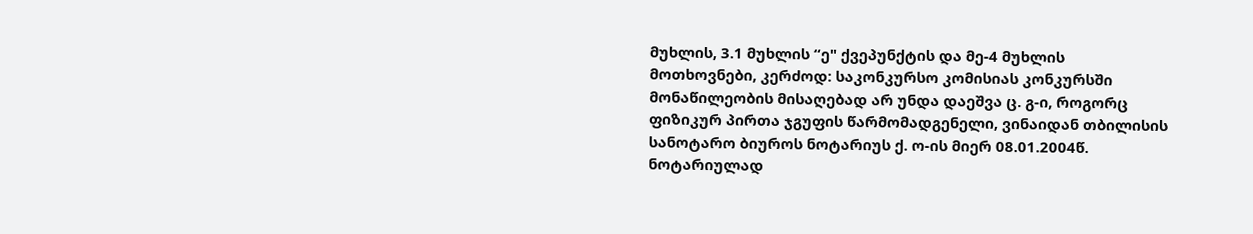მუხლის, 3.1 მუხლის “ე" ქვეპუნქტის და მე-4 მუხლის მოთხოვნები, კერძოდ: საკონკურსო კომისიას კონკურსში მონაწილეობის მისაღებად არ უნდა დაეშვა ც. გ-ი, როგორც ფიზიკურ პირთა ჯგუფის წარმომადგენელი, ვინაიდან თბილისის სანოტარო ბიუროს ნოტარიუს ქ. ო-ის მიერ 08.01.2004წ. ნოტარიულად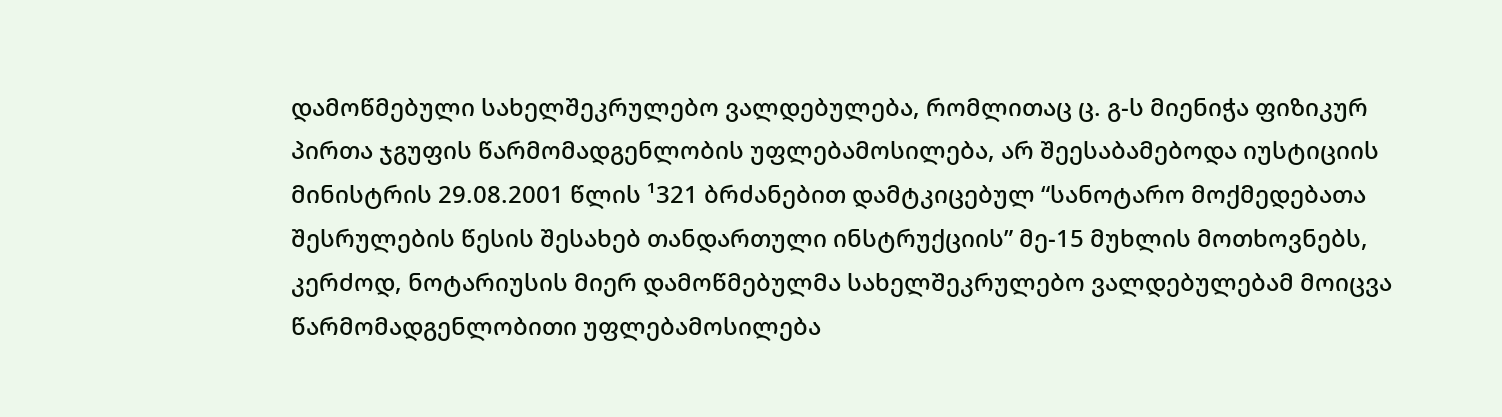დამოწმებული სახელშეკრულებო ვალდებულება, რომლითაც ც. გ-ს მიენიჭა ფიზიკურ პირთა ჯგუფის წარმომადგენლობის უფლებამოსილება, არ შეესაბამებოდა იუსტიციის მინისტრის 29.08.2001 წლის ¹321 ბრძანებით დამტკიცებულ “სანოტარო მოქმედებათა შესრულების წესის შესახებ თანდართული ინსტრუქციის” მე-15 მუხლის მოთხოვნებს, კერძოდ, ნოტარიუსის მიერ დამოწმებულმა სახელშეკრულებო ვალდებულებამ მოიცვა წარმომადგენლობითი უფლებამოსილება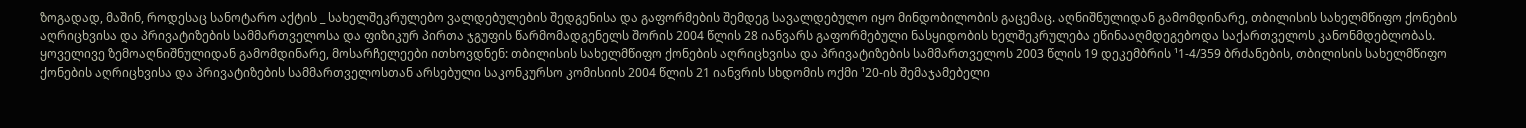ზოგადად, მაშინ, როდესაც სანოტარო აქტის _ სახელშეკრულებო ვალდებულების შედგენისა და გაფორმების შემდეგ სავალდებულო იყო მინდობილობის გაცემაც. აღნიშნულიდან გამომდინარე, თბილისის სახელმწიფო ქონების აღრიცხვისა და პრივატიზების სამმართველოსა და ფიზიკურ პირთა ჯგუფის წარმომადგენელს შორის 2004 წლის 28 იანვარს გაფორმებული ნასყიდობის ხელშეკრულება ეწინააღმდეგებოდა საქართველოს კანონმდებლობას.
ყოველივე ზემოაღნიშნულიდან გამომდინარე, მოსარჩელეები ითხოვდნენ: თბილისის სახელმწიფო ქონების აღრიცხვისა და პრივატიზების სამმართველოს 2003 წლის 19 დეკემბრის ¹1-4/359 ბრძანების, თბილისის სახელმწიფო ქონების აღრიცხვისა და პრივატიზების სამმართველოსთან არსებული საკონკურსო კომისიის 2004 წლის 21 იანვრის სხდომის ოქმი ¹20-ის შემაჯამებელი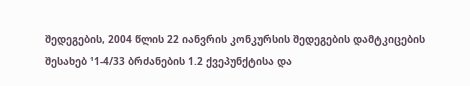შედეგების, 2004 წლის 22 იანვრის კონკურსის შედეგების დამტკიცების შესახებ ¹1-4/33 ბრძანების 1.2 ქვეპუნქტისა და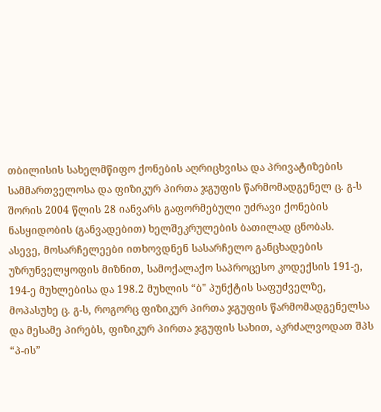თბილისის სახელმწიფო ქონების აღრიცხვისა და პრივატიზების სამმართველოსა და ფიზიკურ პირთა ჯგუფის წარმომადგენელ ც. გ-ს შორის 2004 წლის 28 იანვარს გაფორმებული უძრავი ქონების ნასყიდობის (განვადებით) ხელშეკრულების ბათილად ცნობას.
ასევე, მოსარჩელეები ითხოვდნენ სასარჩელო განცხადების უზრუნველყოფის მიზნით, სამოქალაქო საპროცესო კოდექსის 191-ე, 194-ე მუხლებისა და 198.2 მუხლის “ბ" პუნქტის საფუძველზე, მოპასუხე ც. გ-ს, როგორც ფიზიკურ პირთა ჯგუფის წარმომადგენელსა და მესამე პირებს, ფიზიკურ პირთა ჯგუფის სახით, აკრძალვოდათ შპს “პ-ის”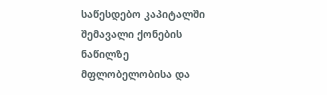საწესდებო კაპიტალში შემავალი ქონების ნაწილზე მფლობელობისა და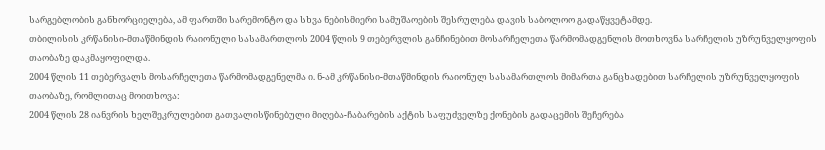სარგებლობის განხორციელება, ამ ფართში სარემონტო და სხვა ნებისმიერი სამუშაოების შესრულება დავის საბოლოო გადაწყვეტამდე.
თბილისის კრწანისი-მთაწმინდის რაიონული სასამართლოს 2004 წლის 9 თებერვლის განჩინებით მოსარჩელეთა წარმომადგენლის მოთხოვნა სარჩელის უზრუნველყოფის თაობაზე დაკმაყოფილდა.
2004 წლის 11 თებერვალს მოსარჩელეთა წარმომადგენელმა ი. ნ-ამ კრწანისი-მთაწმინდის რაიონულ სასამართლოს მიმართა განცხადებით სარჩელის უზრუნველყოფის თაობაზე, რომლითაც მოითხოვა:
2004 წლის 28 იანვრის ხელშეკრულებით გათვალისწინებული მიღება-ჩაბარების აქტის საფუძველზე ქონების გადაცემის შეჩერება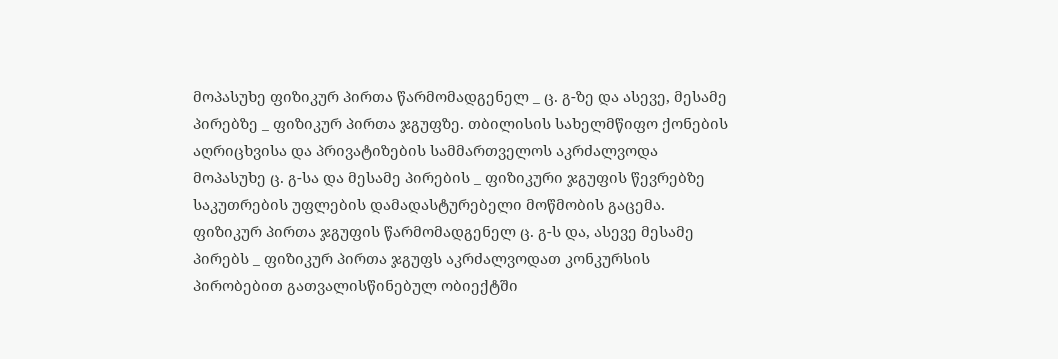მოპასუხე ფიზიკურ პირთა წარმომადგენელ _ ც. გ-ზე და ასევე, მესამე პირებზე _ ფიზიკურ პირთა ჯგუფზე. თბილისის სახელმწიფო ქონების აღრიცხვისა და პრივატიზების სამმართველოს აკრძალვოდა მოპასუხე ც. გ-სა და მესამე პირების _ ფიზიკური ჯგუფის წევრებზე საკუთრების უფლების დამადასტურებელი მოწმობის გაცემა. ფიზიკურ პირთა ჯგუფის წარმომადგენელ ც. გ-ს და, ასევე მესამე პირებს _ ფიზიკურ პირთა ჯგუფს აკრძალვოდათ კონკურსის პირობებით გათვალისწინებულ ობიექტში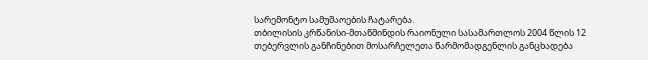სარემონტო სამუშაოების ჩატარება.
თბილისის კრწანისი-მთაწმინდის რაიონული სასამართლოს 2004 წლის 12 თებერვლის განჩინებით მოსარჩელეთა წარმომადგენლის განცხადება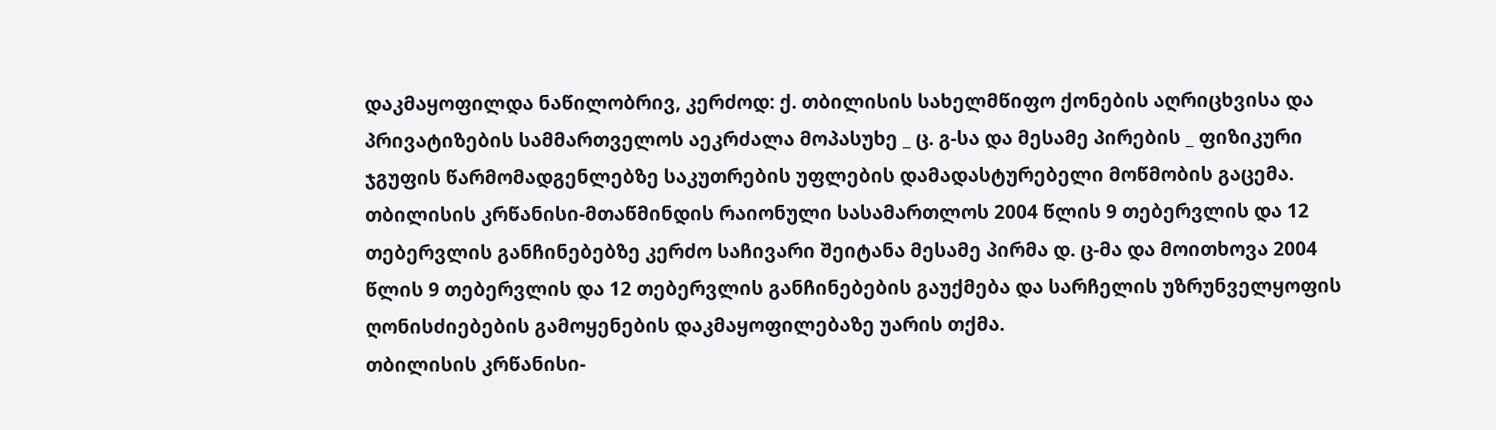დაკმაყოფილდა ნაწილობრივ, კერძოდ: ქ. თბილისის სახელმწიფო ქონების აღრიცხვისა და პრივატიზების სამმართველოს აეკრძალა მოპასუხე _ ც. გ-სა და მესამე პირების _ ფიზიკური ჯგუფის წარმომადგენლებზე საკუთრების უფლების დამადასტურებელი მოწმობის გაცემა.
თბილისის კრწანისი-მთაწმინდის რაიონული სასამართლოს 2004 წლის 9 თებერვლის და 12 თებერვლის განჩინებებზე კერძო საჩივარი შეიტანა მესამე პირმა დ. ც-მა და მოითხოვა 2004 წლის 9 თებერვლის და 12 თებერვლის განჩინებების გაუქმება და სარჩელის უზრუნველყოფის ღონისძიებების გამოყენების დაკმაყოფილებაზე უარის თქმა.
თბილისის კრწანისი-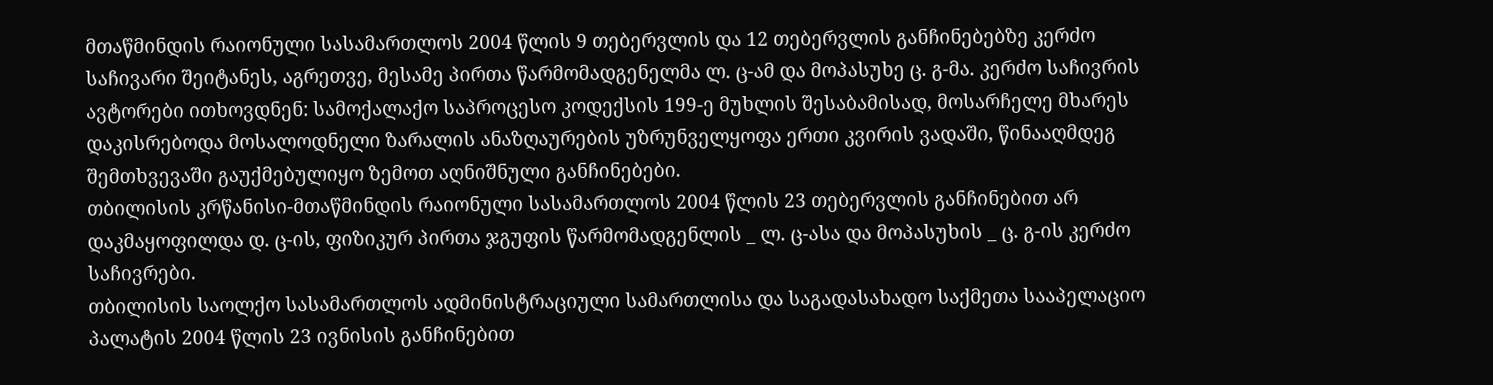მთაწმინდის რაიონული სასამართლოს 2004 წლის 9 თებერვლის და 12 თებერვლის განჩინებებზე კერძო საჩივარი შეიტანეს, აგრეთვე, მესამე პირთა წარმომადგენელმა ლ. ც-ამ და მოპასუხე ც. გ-მა. კერძო საჩივრის ავტორები ითხოვდნენ: სამოქალაქო საპროცესო კოდექსის 199-ე მუხლის შესაბამისად, მოსარჩელე მხარეს დაკისრებოდა მოსალოდნელი ზარალის ანაზღაურების უზრუნველყოფა ერთი კვირის ვადაში, წინააღმდეგ შემთხვევაში გაუქმებულიყო ზემოთ აღნიშნული განჩინებები.
თბილისის კრწანისი-მთაწმინდის რაიონული სასამართლოს 2004 წლის 23 თებერვლის განჩინებით არ დაკმაყოფილდა დ. ც-ის, ფიზიკურ პირთა ჯგუფის წარმომადგენლის _ ლ. ც-ასა და მოპასუხის _ ც. გ-ის კერძო საჩივრები.
თბილისის საოლქო სასამართლოს ადმინისტრაციული სამართლისა და საგადასახადო საქმეთა სააპელაციო პალატის 2004 წლის 23 ივნისის განჩინებით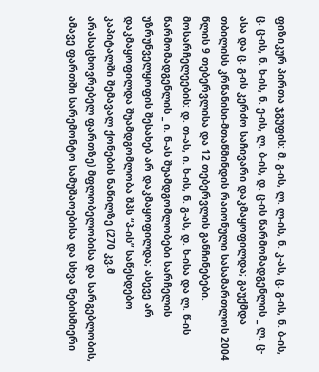ფიზიკურ პირთა ჯგუფის: მ. გ-ის, ლ. ლ-ის, ნ. კ-ას, ც. გ-ის, ნ. ბ-ის, ც. ც-ის, ნ. ხ-ის, ნ. ე-ის, ლ. ბ-ის, დ. ც-ის წარმომადგენლის _ ლ. ც-ასა და ც. გ-ის კერძო საჩივარი დაკმაყოფილდა; გაუქმდა თბილისს კრწანისი-მთაწმინდის რაიონული სასამართლოს 2004 წლის 9 თებერვლისა და 12 თებერვლის განჩინებები.
მოსარჩელეების: დ. თ-ას, ი. ხ-ის, ნ. გ-ას, დ. ხ-ისა და ლ. წ-ის წარმომადგენლის _ ი. ნ-ას შუამდგომლობები სარჩელის უზრუნველყოფის შესახებ არ დაკმაყოფილდა; ასევე არ დაკმაყოფილდა შუამდგომლობა შპს “პ-ის” საწესდებო კაპიტალში შემავალ ქონების ნაწილზე (270 კვ.მ არასაცხოვრებელ ფართზე) მფლობელობისა და სარგებლობის, ამავე ფართში სარემონტო სამუშაოებისა და სხვა ნებისმიერი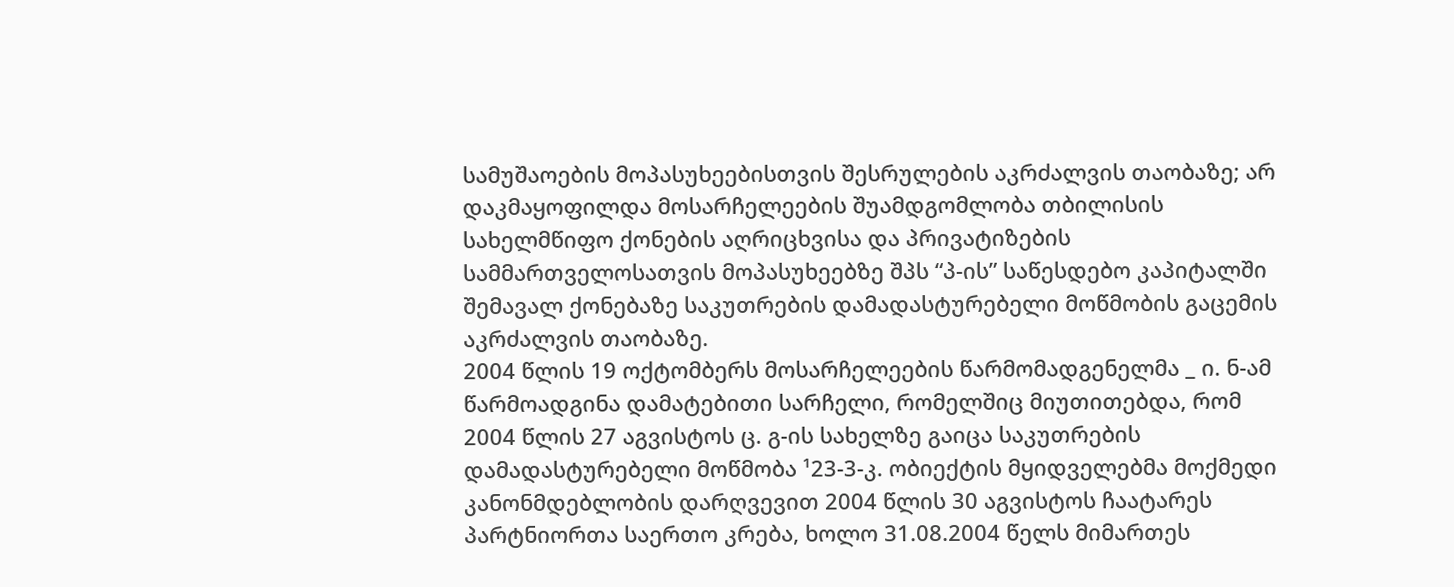სამუშაოების მოპასუხეებისთვის შესრულების აკრძალვის თაობაზე; არ დაკმაყოფილდა მოსარჩელეების შუამდგომლობა თბილისის სახელმწიფო ქონების აღრიცხვისა და პრივატიზების სამმართველოსათვის მოპასუხეებზე შპს “პ-ის” საწესდებო კაპიტალში შემავალ ქონებაზე საკუთრების დამადასტურებელი მოწმობის გაცემის აკრძალვის თაობაზე.
2004 წლის 19 ოქტომბერს მოსარჩელეების წარმომადგენელმა _ ი. ნ-ამ წარმოადგინა დამატებითი სარჩელი, რომელშიც მიუთითებდა, რომ 2004 წლის 27 აგვისტოს ც. გ-ის სახელზე გაიცა საკუთრების დამადასტურებელი მოწმობა ¹23-3-კ. ობიექტის მყიდველებმა მოქმედი კანონმდებლობის დარღვევით 2004 წლის 30 აგვისტოს ჩაატარეს პარტნიორთა საერთო კრება, ხოლო 31.08.2004 წელს მიმართეს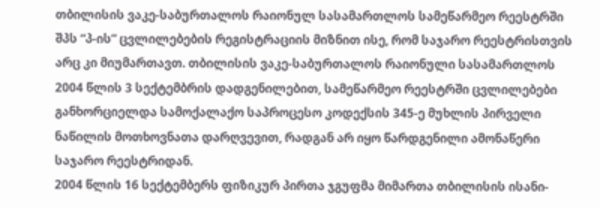თბილისის ვაკე-საბურთალოს რაიონულ სასამართლოს სამეწარმეო რეესტრში შპს “პ-ის” ცვლილებების რეგისტრაციის მიზნით ისე, რომ საჯარო რეესტრისთვის არც კი მიუმართავთ. თბილისის ვაკე-საბურთალოს რაიონული სასამართლოს 2004 წლის 3 სექტემბრის დადგენილებით, სამეწარმეო რეესტრში ცვლილებები განხორციელდა სამოქალაქო საპროცესო კოდექსის 345-ე მუხლის პირველი ნაწილის მოთხოვნათა დარღვევით, რადგან არ იყო წარდგენილი ამონაწერი საჯარო რეესტრიდან.
2004 წლის 16 სექტემბერს ფიზიკურ პირთა ჯგუფმა მიმართა თბილისის ისანი-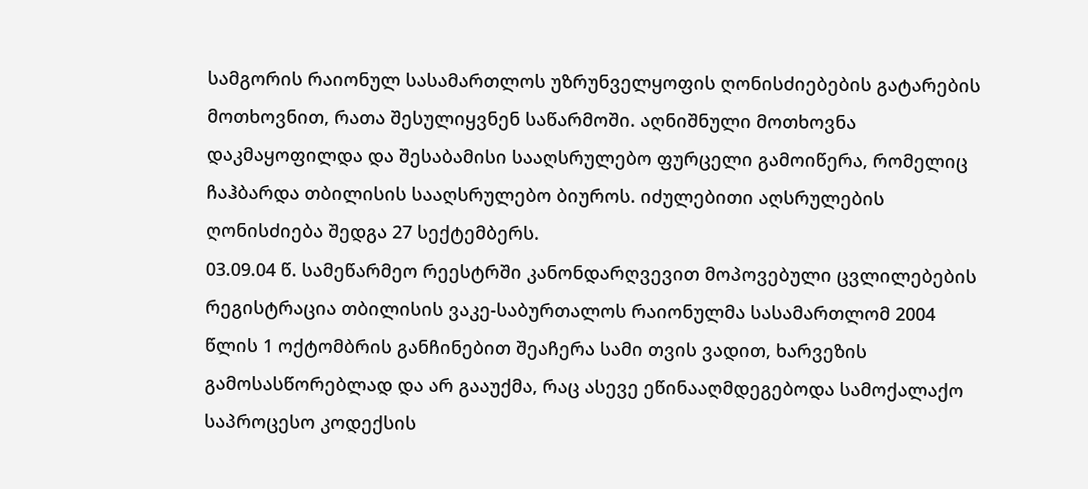სამგორის რაიონულ სასამართლოს უზრუნველყოფის ღონისძიებების გატარების მოთხოვნით, რათა შესულიყვნენ საწარმოში. აღნიშნული მოთხოვნა დაკმაყოფილდა და შესაბამისი სააღსრულებო ფურცელი გამოიწერა, რომელიც ჩაჰბარდა თბილისის სააღსრულებო ბიუროს. იძულებითი აღსრულების ღონისძიება შედგა 27 სექტემბერს.
03.09.04 წ. სამეწარმეო რეესტრში კანონდარღვევით მოპოვებული ცვლილებების რეგისტრაცია თბილისის ვაკე-საბურთალოს რაიონულმა სასამართლომ 2004 წლის 1 ოქტომბრის განჩინებით შეაჩერა სამი თვის ვადით, ხარვეზის გამოსასწორებლად და არ გააუქმა, რაც ასევე ეწინააღმდეგებოდა სამოქალაქო საპროცესო კოდექსის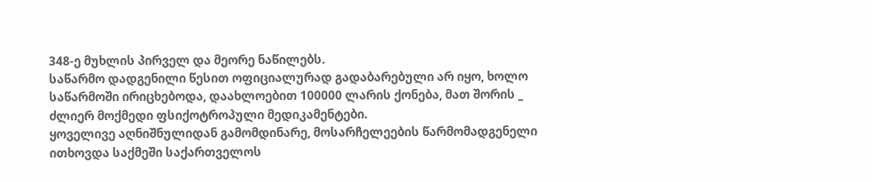348-ე მუხლის პირველ და მეორე ნაწილებს.
საწარმო დადგენილი წესით ოფიციალურად გადაბარებული არ იყო, ხოლო საწარმოში ირიცხებოდა, დაახლოებით 100000 ლარის ქონება, მათ შორის _ ძლიერ მოქმედი ფსიქოტროპული მედიკამენტები.
ყოველივე აღნიშნულიდან გამომდინარე, მოსარჩელეების წარმომადგენელი ითხოვდა საქმეში საქართველოს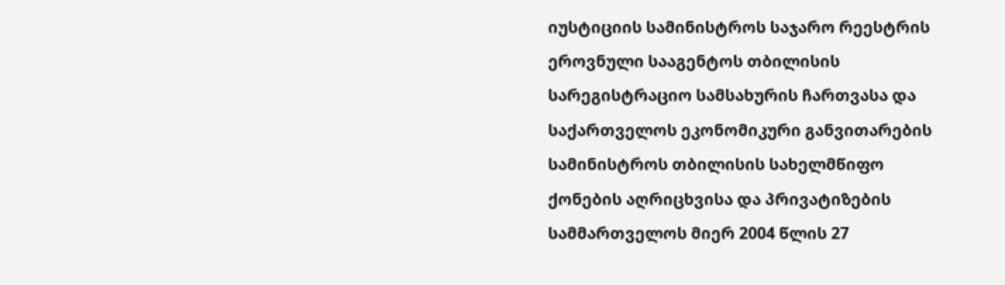იუსტიციის სამინისტროს საჯარო რეესტრის ეროვნული სააგენტოს თბილისის სარეგისტრაციო სამსახურის ჩართვასა და საქართველოს ეკონომიკური განვითარების სამინისტროს თბილისის სახელმწიფო ქონების აღრიცხვისა და პრივატიზების სამმართველოს მიერ 2004 წლის 27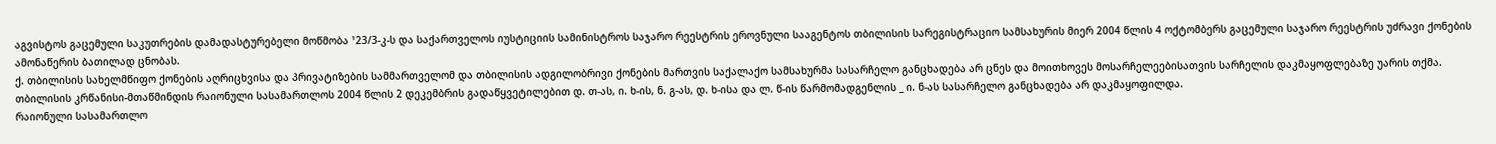აგვისტოს გაცემული საკუთრების დამადასტურებელი მოწმობა ¹23/3-კ-ს და საქართველოს იუსტიციის სამინისტროს საჯარო რეესტრის ეროვნული სააგენტოს თბილისის სარეგისტრაციო სამსახურის მიერ 2004 წლის 4 ოქტომბერს გაცემული საჯარო რეესტრის უძრავი ქონების ამონაწერის ბათილად ცნობას.
ქ. თბილისის სახელმწიფო ქონების აღრიცხვისა და პრივატიზების სამმართველომ და თბილისის ადგილობრივი ქონების მართვის საქალაქო სამსახურმა სასარჩელო განცხადება არ ცნეს და მოითხოვეს მოსარჩელეებისათვის სარჩელის დაკმაყოფლებაზე უარის თქმა.
თბილისის კრწანისი-მთაწმინდის რაიონული სასამართლოს 2004 წლის 2 დეკემბრის გადაწყვეტილებით დ. თ-ას, ი. ხ-ის, ნ. გ-ას, დ. ხ-ისა და ლ. წ-ის წარმომადგენლის _ ი. ნ-ას სასარჩელო განცხადება არ დაკმაყოფილდა.
რაიონული სასამართლო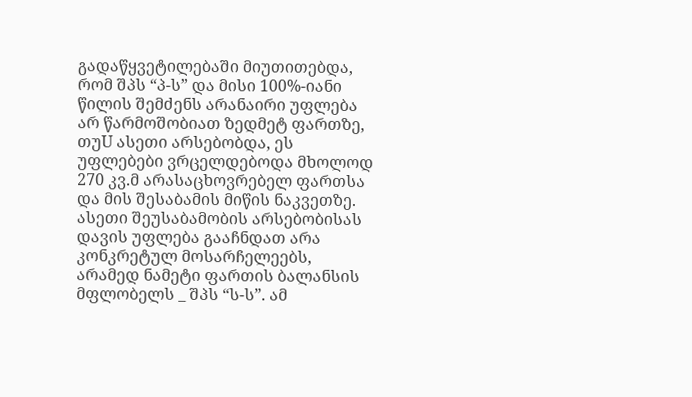გადაწყვეტილებაში მიუთითებდა, რომ შპს “პ-ს” და მისი 100%-იანი წილის შემძენს არანაირი უფლება არ წარმოშობიათ ზედმეტ ფართზე, თუU ასეთი არსებობდა, ეს უფლებები ვრცელდებოდა მხოლოდ 270 კვ.მ არასაცხოვრებელ ფართსა და მის შესაბამის მიწის ნაკვეთზე. ასეთი შეუსაბამობის არსებობისას დავის უფლება გააჩნდათ არა კონკრეტულ მოსარჩელეებს, არამედ ნამეტი ფართის ბალანსის მფლობელს _ შპს “ს-ს”. ამ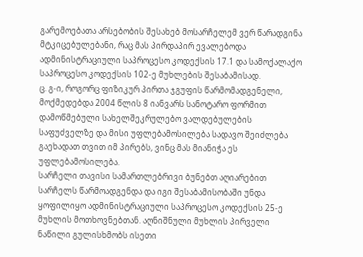გარემოებათა არსებობის შესახებ მოსარჩელემ ვერ წარადგინა მტკიცებულებანი, რაც მას პირდაპირ ევალებოდა ადმინისტრაციული საპროცესო კოდექსის 17.1 და სამოქალაქო საპროცესო კოდექსის 102-ე მუხლების შესაბამისად.
ც. გ-ი, როგორც ფიზიკურ პირთა ჯგუფის წარმომადგენელი, მოქმედებდა 2004 წლის 8 იანვარს სანოტარო ფორმით დამოწმებული სახელშეკრულებო ვალდებულების საფუძველზე და მისი უფლებამოსილება სადავო შეიძლება გაეხადათ თვით იმ პირებს, ვინც მას მიანიჭა ეს უფლებამოსილება.
სარჩელი თავისი სამართლებრივი ბუნებთ აღიარებით სარჩელს წარმოადგენდა და იგი შესაბამისობაში უნდა ყოფილიყო ადმინისტრაციული საპროცესო კოდექსის 25-ე მუხლის მოთხოვნებთან. აღნიშნული მუხლის პირველი ნაწილი გულისხმობს ისეთი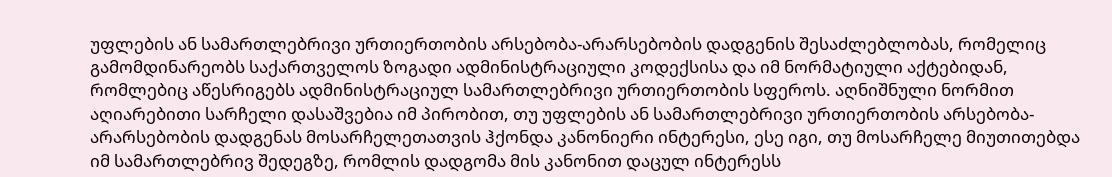უფლების ან სამართლებრივი ურთიერთობის არსებობა-არარსებობის დადგენის შესაძლებლობას, რომელიც გამომდინარეობს საქართველოს ზოგადი ადმინისტრაციული კოდექსისა და იმ ნორმატიული აქტებიდან, რომლებიც აწესრიგებს ადმინისტრაციულ სამართლებრივი ურთიერთობის სფეროს. აღნიშნული ნორმით აღიარებითი სარჩელი დასაშვებია იმ პირობით, თუ უფლების ან სამართლებრივი ურთიერთობის არსებობა-არარსებობის დადგენას მოსარჩელეთათვის ჰქონდა კანონიერი ინტერესი, ესე იგი, თუ მოსარჩელე მიუთითებდა იმ სამართლებრივ შედეგზე, რომლის დადგომა მის კანონით დაცულ ინტერესს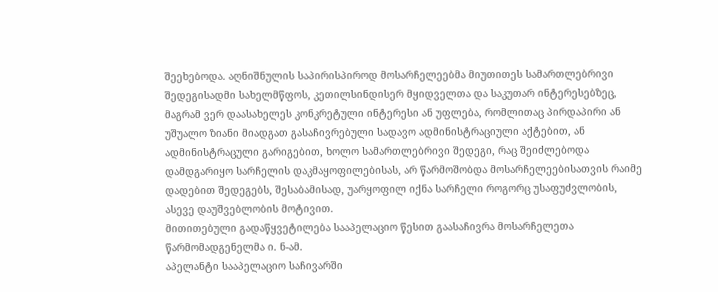შეეხებოდა. აღნიშნულის საპირისპიროდ მოსარჩელეებმა მიუთითეს სამართლებრივი შედეგისადმი სახელმწფოს, კეთილსინდისერ მყიდველთა და საკუთარ ინტერესებზეც, მაგრამ ვერ დაასახელეს კონკრეტული ინტერესი ან უფლება, რომლითაც პირდაპირი ან უშუალო ზიანი მიადგათ გასაჩივრებული სადავო ადმინისტრაციული აქტებით, ან ადმინისტრაცული გარიგებით, ხოლო სამართლებრივი შედეგი, რაც შეიძლებოდა დამდგარიყო სარჩელის დაკმაყოფილებისას, არ წარმოშობდა მოსარჩელეებისათვის რაიმე დადებით შედეგებს, შესაბამისად, უარყოფილ იქნა სარჩელი როგორც უსაფუძვლობის, ასევე დაუშვებლობის მოტივით.
მითითებული გადაწყვეტილება სააპელაციო წესით გაასაჩივრა მოსარჩელეთა წარმომადგენელმა ი. ნ-ამ.
აპელანტი სააპელაციო საჩივარში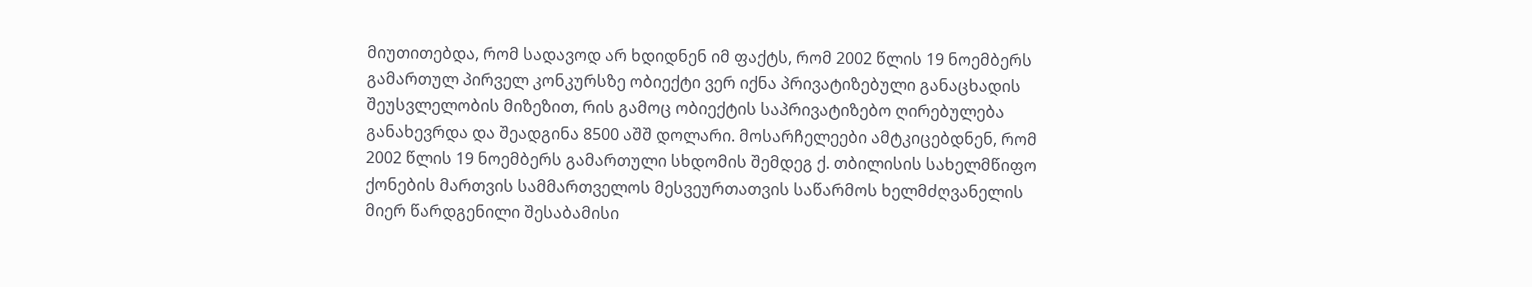მიუთითებდა, რომ სადავოდ არ ხდიდნენ იმ ფაქტს, რომ 2002 წლის 19 ნოემბერს გამართულ პირველ კონკურსზე ობიექტი ვერ იქნა პრივატიზებული განაცხადის შეუსვლელობის მიზეზით, რის გამოც ობიექტის საპრივატიზებო ღირებულება განახევრდა და შეადგინა 8500 აშშ დოლარი. მოსარჩელეები ამტკიცებდნენ, რომ 2002 წლის 19 ნოემბერს გამართული სხდომის შემდეგ ქ. თბილისის სახელმწიფო ქონების მართვის სამმართველოს მესვეურთათვის საწარმოს ხელმძღვანელის მიერ წარდგენილი შესაბამისი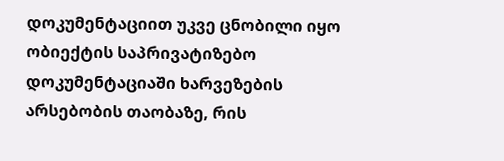დოკუმენტაციით უკვე ცნობილი იყო ობიექტის საპრივატიზებო დოკუმენტაციაში ხარვეზების არსებობის თაობაზე, რის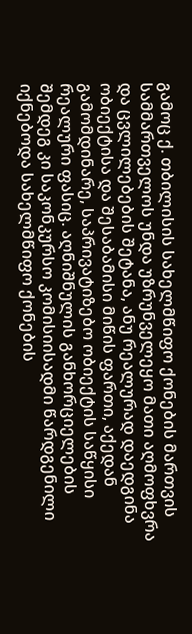გამოც ქ. თბილისის სახელმწიფო ქონების მართვის სამმართველოს უნდა უზრუნველეყო მათი აღმოფხვრა და ცვლილებების შეტანა, ანუ რეალურად დაედგინა ობიექტისა და შესაბამისი მიწის ფართი, აქედან გამომდინარე, საპრივატიზებო ობიექტის საწყისი რეალური ფასიც. აღნიშნულის განხორციელების შემდეგ კი საკონკურსო კომისიისადმი წარდგენილი იქნებოდა სახელმწიფო ქონების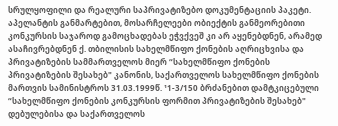სრულყოფილი და რეალური საპრივატიზებო დოკუმენტაციის პაკეტი.
აპელანტის განმარტებით, მოსარჩელეები ობიექტის განმეორებითი კონკურსის საჯაროდ გამოცხადებას ეჭვქვეშ კი არ აყენებდნენ, არამედ ასაჩივრებდნენ ქ. თბილისის სახელმწიფო ქონების აღრიცხვისა და პრივატიზების სამმართველოს მიერ “სახელმწიფო ქონების პრივატიზების შესახებ" კანონის, საქართველოს სახელმწიფო ქონების მართვის სამინისტროს 31.03.1999წ. ¹1-3/150 ბრძანებით დამტკიცებული “სახელმწიფო ქონების კონკურსის ფორმით პრივატიზების შესახებ" დებულებისა და საქართველოს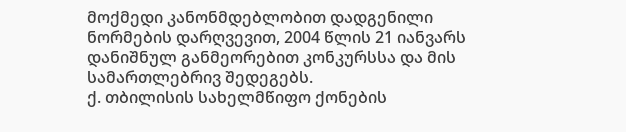მოქმედი კანონმდებლობით დადგენილი ნორმების დარღვევით, 2004 წლის 21 იანვარს დანიშნულ განმეორებით კონკურსსა და მის სამართლებრივ შედეგებს.
ქ. თბილისის სახელმწიფო ქონების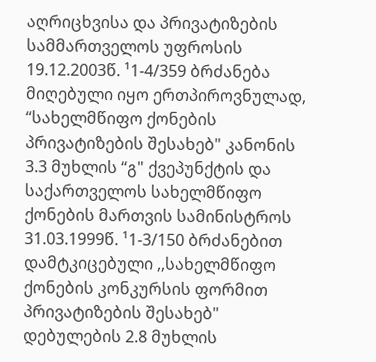აღრიცხვისა და პრივატიზების სამმართველოს უფროსის 19.12.2003წ. ¹1-4/359 ბრძანება მიღებული იყო ერთპიროვნულად, “სახელმწიფო ქონების პრივატიზების შესახებ" კანონის 3.3 მუხლის “გ" ქვეპუნქტის და საქართველოს სახელმწიფო ქონების მართვის სამინისტროს 31.03.1999წ. ¹1-3/150 ბრძანებით დამტკიცებული ,,სახელმწიფო ქონების კონკურსის ფორმით პრივატიზების შესახებ" დებულების 2.8 მუხლის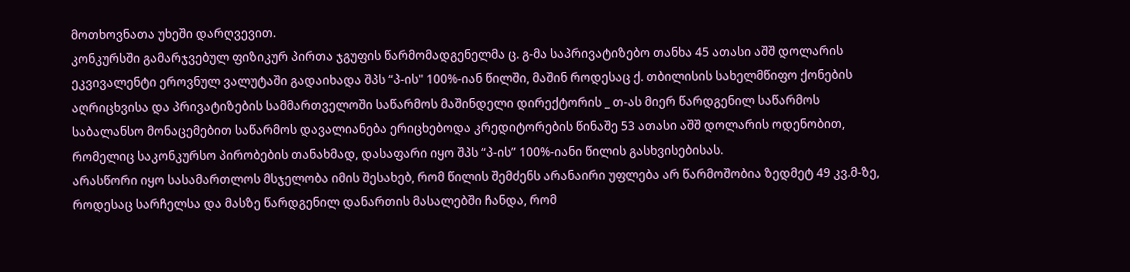მოთხოვნათა უხეში დარღვევით.
კონკურსში გამარჯვებულ ფიზიკურ პირთა ჯგუფის წარმომადგენელმა ც. გ-მა საპრივატიზებო თანხა 45 ათასი აშშ დოლარის ეკვივალენტი ეროვნულ ვალუტაში გადაიხადა შპს “პ-ის" 100%-იან წილში, მაშინ როდესაც ქ. თბილისის სახელმწიფო ქონების აღრიცხვისა და პრივატიზების სამმართველოში საწარმოს მაშინდელი დირექტორის _ თ-ას მიერ წარდგენილ საწარმოს საბალანსო მონაცემებით საწარმოს დავალიანება ერიცხებოდა კრედიტორების წინაშე 53 ათასი აშშ დოლარის ოდენობით, რომელიც საკონკურსო პირობების თანახმად, დასაფარი იყო შპს “პ-ის” 100%-იანი წილის გასხვისებისას.
არასწორი იყო სასამართლოს მსჯელობა იმის შესახებ, რომ წილის შემძენს არანაირი უფლება არ წარმოშობია ზედმეტ 49 კვ.მ-ზე, როდესაც სარჩელსა და მასზე წარდგენილ დანართის მასალებში ჩანდა, რომ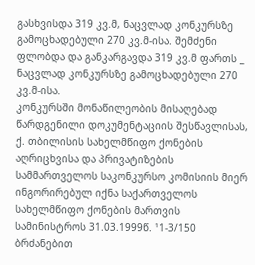გასხვისდა 319 კვ.მ, ნაცვლად კონკურსზე გამოცხადებული 270 კვ.მ-ისა. შემძენი ფლობდა და განკარგავდა 319 კვ.მ ფართს _ ნაცვლად კონკურსზე გამოცხადებული 270 კვ.მ-ისა.
კონკურსში მონაწილეობის მისაღებად წარდგენილი დოკუმენტაციის შესწავლისას, ქ. თბილისის სახელმწიფო ქონების აღრიცხვისა და პრივატიზების სამმართველოს საკონკურსო კომისიის მიერ ინგორირებულ იქნა საქართველოს სახელმწიფო ქონების მართვის სამინისტროს 31.03.1999წ. ¹1-3/150 ბრძანებით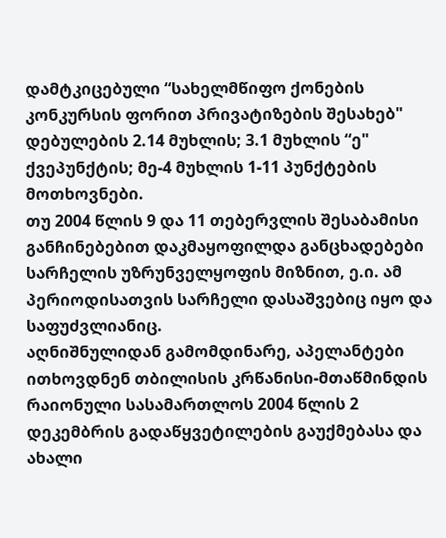დამტკიცებული “სახელმწიფო ქონების კონკურსის ფორით პრივატიზების შესახებ" დებულების 2.14 მუხლის; 3.1 მუხლის “ე" ქვეპუნქტის; მე-4 მუხლის 1-11 პუნქტების მოთხოვნები.
თუ 2004 წლის 9 და 11 თებერვლის შესაბამისი განჩინებებით დაკმაყოფილდა განცხადებები სარჩელის უზრუნველყოფის მიზნით, ე.ი. ამ პერიოდისათვის სარჩელი დასაშვებიც იყო და საფუძვლიანიც.
აღნიშნულიდან გამომდინარე, აპელანტები ითხოვდნენ თბილისის კრწანისი-მთაწმინდის რაიონული სასამართლოს 2004 წლის 2 დეკემბრის გადაწყვეტილების გაუქმებასა და ახალი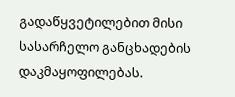გადაწყვეტილებით მისი სასარჩელო განცხადების დაკმაყოფილებას.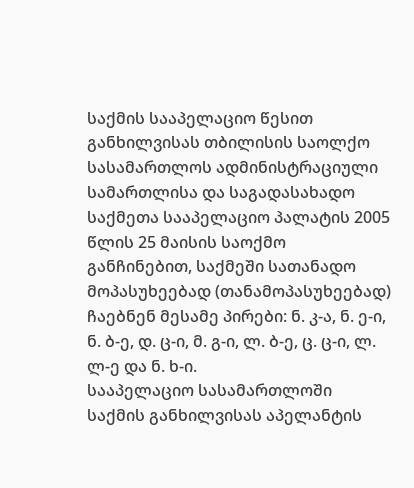საქმის სააპელაციო წესით განხილვისას თბილისის საოლქო სასამართლოს ადმინისტრაციული სამართლისა და საგადასახადო საქმეთა სააპელაციო პალატის 2005 წლის 25 მაისის საოქმო განჩინებით, საქმეში სათანადო მოპასუხეებად (თანამოპასუხეებად) ჩაებნენ მესამე პირები: ნ. კ-ა, ნ. ე-ი, ნ. ბ-ე, დ. ც-ი, მ. გ-ი, ლ. ბ-ე, ც. ც-ი, ლ. ლ-ე და ნ. ხ-ი.
სააპელაციო სასამართლოში საქმის განხილვისას აპელანტის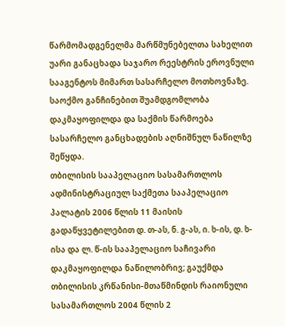წარმომადგენელმა მარწმუნებელთა სახელით უარი განაცხადა საჯარო რეესტრის ეროვნული სააგენტოს მიმართ სასარჩელო მოთხოვნაზე. საოქმო განჩინებით შუამდგომლობა დაკმაყოფილდა და საქმის წარმოება სასარჩელო განცხადების აღნიშნულ ნაწილზე შეწყდა.
თბილისის სააპელაციო სასამართლოს ადმინისტრაციულ საქმეთა სააპელაციო პალატის 2006 წლის 11 მაისის გადაწყვეტილებით დ. თ-ას, ნ. გ-ას, ი. ხ-ის, დ. ხ-ისა და ლ. წ-ის სააპელაციო საჩივარი დაკმაყოფილდა ნაწილობრივ; გაუქმდა თბილისის კრწანისი-მთაწმინდის რაიონული სასამართლოს 2004 წლის 2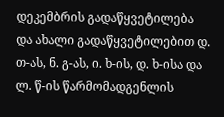დეკემბრის გადაწყვეტილება და ახალი გადაწყვეტილებით დ. თ-ას, ნ. გ-ას, ი. ხ-ის, დ. ხ-ისა და ლ. წ-ის წარმომადგენლის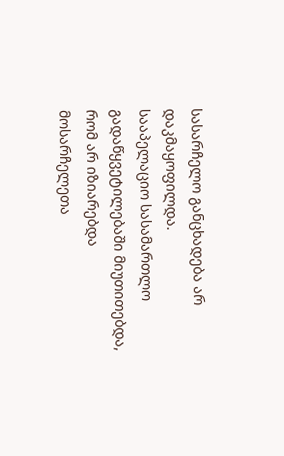სასარჩელო განცხადება არ დაკმაყოფილდა.
სააპელაციო სასამართლო გადაწყვეტილებაში მიუთითებდა, რომ არ იზიარებდა მოსარჩელეთა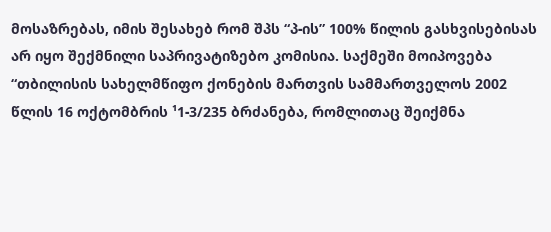მოსაზრებას, იმის შესახებ რომ შპს “პ-ის” 100% წილის გასხვისებისას არ იყო შექმნილი საპრივატიზებო კომისია. საქმეში მოიპოვება “თბილისის სახელმწიფო ქონების მართვის სამმართველოს 2002 წლის 16 ოქტომბრის ¹1-3/235 ბრძანება, რომლითაც შეიქმნა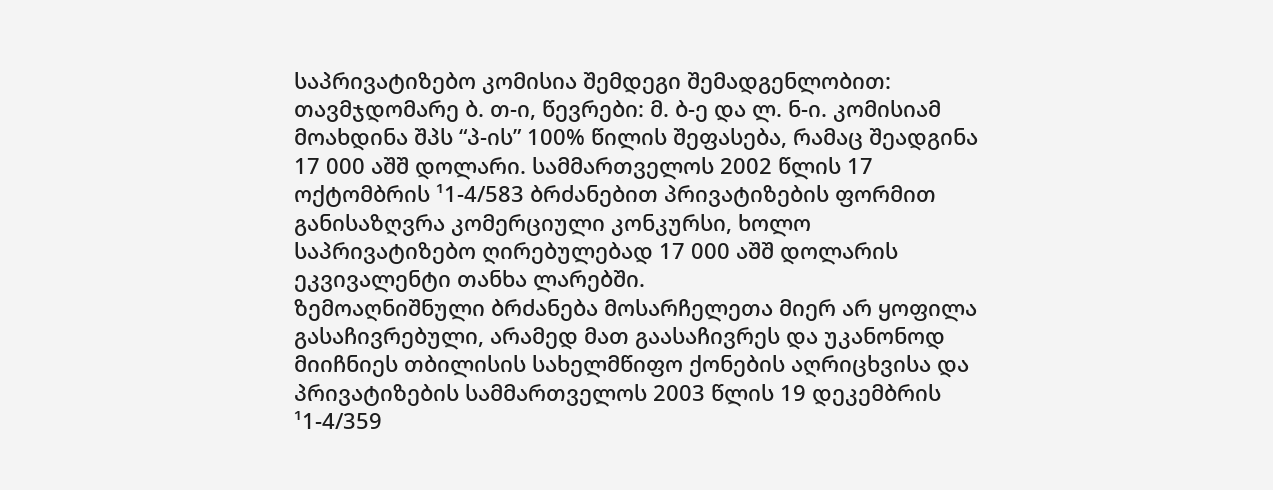საპრივატიზებო კომისია შემდეგი შემადგენლობით: თავმჯდომარე ბ. თ-ი, წევრები: მ. ბ-ე და ლ. ნ-ი. კომისიამ მოახდინა შპს “პ-ის” 100% წილის შეფასება, რამაც შეადგინა 17 000 აშშ დოლარი. სამმართველოს 2002 წლის 17 ოქტომბრის ¹1-4/583 ბრძანებით პრივატიზების ფორმით განისაზღვრა კომერციული კონკურსი, ხოლო საპრივატიზებო ღირებულებად 17 000 აშშ დოლარის ეკვივალენტი თანხა ლარებში.
ზემოაღნიშნული ბრძანება მოსარჩელეთა მიერ არ ყოფილა გასაჩივრებული, არამედ მათ გაასაჩივრეს და უკანონოდ მიიჩნიეს თბილისის სახელმწიფო ქონების აღრიცხვისა და პრივატიზების სამმართველოს 2003 წლის 19 დეკემბრის ¹1-4/359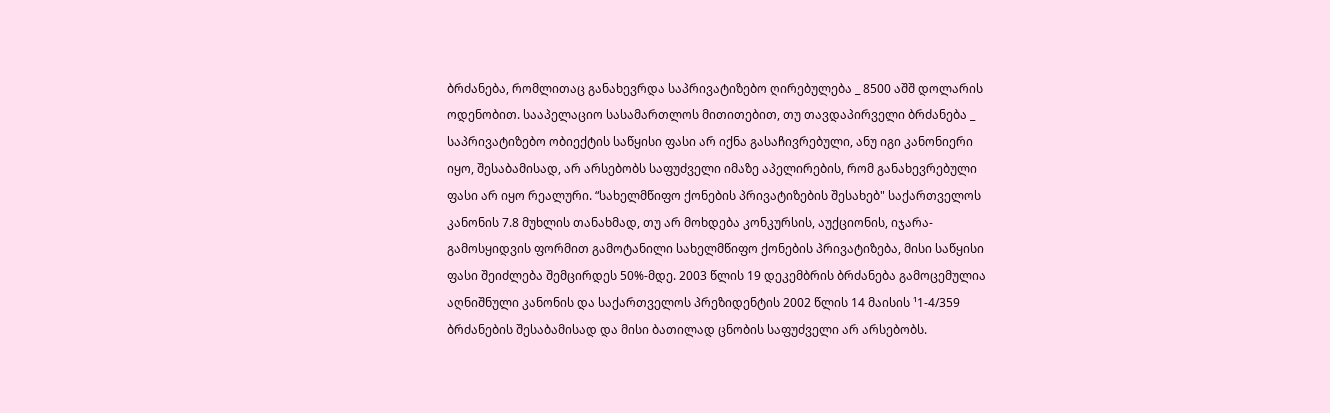ბრძანება, რომლითაც განახევრდა საპრივატიზებო ღირებულება _ 8500 აშშ დოლარის ოდენობით. სააპელაციო სასამართლოს მითითებით, თუ თავდაპირველი ბრძანება _ საპრივატიზებო ობიექტის საწყისი ფასი არ იქნა გასაჩივრებული, ანუ იგი კანონიერი იყო, შესაბამისად, არ არსებობს საფუძველი იმაზე აპელირების, რომ განახევრებული ფასი არ იყო რეალური. “სახელმწიფო ქონების პრივატიზების შესახებ" საქართველოს კანონის 7.8 მუხლის თანახმად, თუ არ მოხდება კონკურსის, აუქციონის, იჯარა-გამოსყიდვის ფორმით გამოტანილი სახელმწიფო ქონების პრივატიზება, მისი საწყისი ფასი შეიძლება შემცირდეს 50%-მდე. 2003 წლის 19 დეკემბრის ბრძანება გამოცემულია აღნიშნული კანონის და საქართველოს პრეზიდენტის 2002 წლის 14 მაისის ¹1-4/359 ბრძანების შესაბამისად და მისი ბათილად ცნობის საფუძველი არ არსებობს.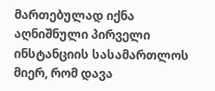მართებულად იქნა აღნიშნული პირველი ინსტანციის სასამართლოს მიერ, რომ დავა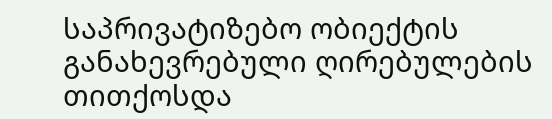საპრივატიზებო ობიექტის განახევრებული ღირებულების თითქოსდა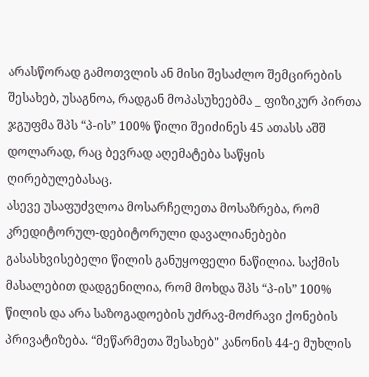არასწორად გამოთვლის ან მისი შესაძლო შემცირების შესახებ, უსაგნოა, რადგან მოპასუხეებმა _ ფიზიკურ პირთა ჯგუფმა შპს “პ-ის” 100% წილი შეიძინეს 45 ათასს აშშ დოლარად, რაც ბევრად აღემატება საწყის ღირებულებასაც.
ასევე უსაფუძვლოა მოსარჩელეთა მოსაზრება, რომ კრედიტორულ-დებიტორული დავალიანებები გასასხვისებელი წილის განუყოფელი ნაწილია. საქმის მასალებით დადგენილია, რომ მოხდა შპს “პ-ის” 100% წილის და არა საზოგადოების უძრავ-მოძრავი ქონების პრივატიზება. “მეწარმეთა შესახებ" კანონის 44-ე მუხლის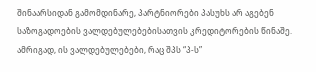შინაარსიდან გამომდინარე, პარტნიორები პასუხს არ აგებენ საზოგადოების ვალდებულებებისათვის კრედიტორების წინაშე. ამრიგად, ის ვალდებულებები, რაც შპს “პ-ს”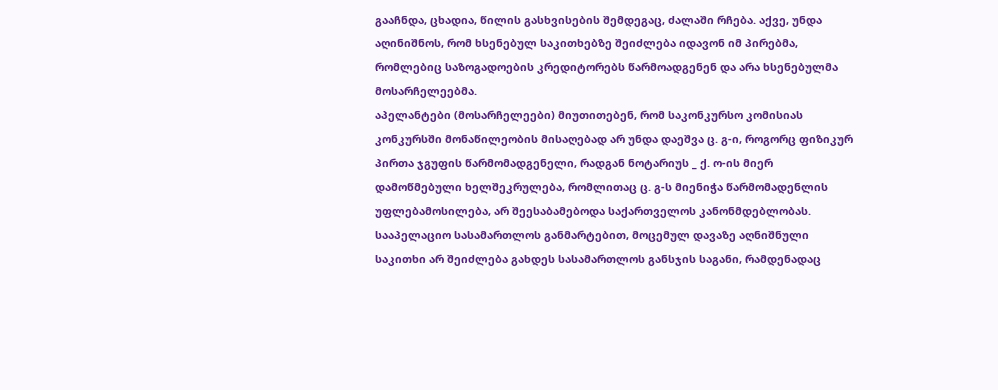გააჩნდა, ცხადია, წილის გასხვისების შემდეგაც, ძალაში რჩება. აქვე, უნდა აღინიშნოს, რომ ხსენებულ საკითხებზე შეიძლება იდავონ იმ პირებმა, რომლებიც საზოგადოების კრედიტორებს წარმოადგენენ და არა ხსენებულმა მოსარჩელეებმა.
აპელანტები (მოსარჩელეები) მიუთითებენ, რომ საკონკურსო კომისიას კონკურსში მონაწილეობის მისაღებად არ უნდა დაეშვა ც. გ-ი, როგორც ფიზიკურ პირთა ჯგუფის წარმომადგენელი, რადგან ნოტარიუს _ ქ. ო-ის მიერ დამოწმებული ხელშეკრულება, რომლითაც ც. გ-ს მიენიჭა წარმომადენლის უფლებამოსილება, არ შეესაბამებოდა საქართველოს კანონმდებლობას. სააპელაციო სასამართლოს განმარტებით, მოცემულ დავაზე აღნიშნული საკითხი არ შეიძლება გახდეს სასამართლოს განსჯის საგანი, რამდენადაც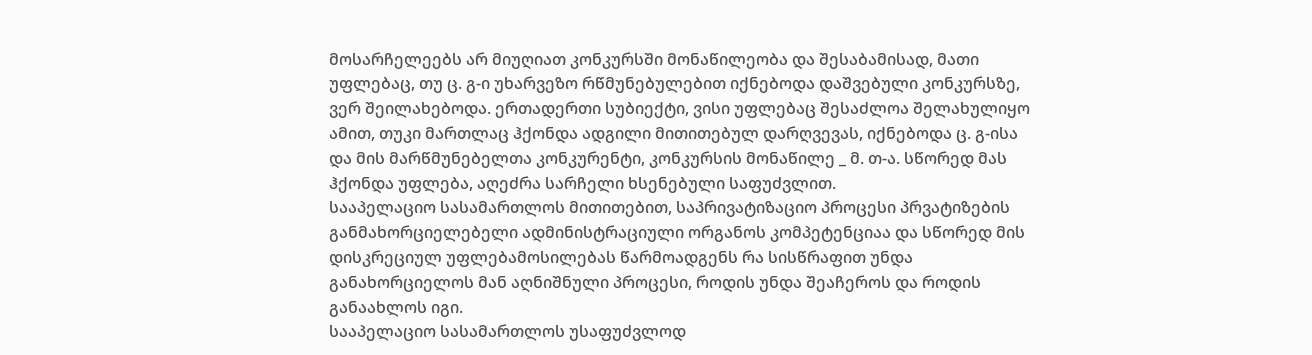მოსარჩელეებს არ მიუღიათ კონკურსში მონაწილეობა და შესაბამისად, მათი უფლებაც, თუ ც. გ-ი უხარვეზო რწმუნებულებით იქნებოდა დაშვებული კონკურსზე, ვერ შეილახებოდა. ერთადერთი სუბიექტი, ვისი უფლებაც შესაძლოა შელახულიყო ამით, თუკი მართლაც ჰქონდა ადგილი მითითებულ დარღვევას, იქნებოდა ც. გ-ისა და მის მარწმუნებელთა კონკურენტი, კონკურსის მონაწილე _ მ. თ-ა. სწორედ მას ჰქონდა უფლება, აღეძრა სარჩელი ხსენებული საფუძვლით.
სააპელაციო სასამართლოს მითითებით, საპრივატიზაციო პროცესი პრვატიზების განმახორციელებელი ადმინისტრაციული ორგანოს კომპეტენციაა და სწორედ მის დისკრეციულ უფლებამოსილებას წარმოადგენს რა სისწრაფით უნდა განახორციელოს მან აღნიშნული პროცესი, როდის უნდა შეაჩეროს და როდის განაახლოს იგი.
სააპელაციო სასამართლოს უსაფუძვლოდ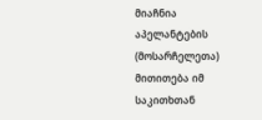მიაჩნია აპელანტების (მოსარჩელეთა) მითითება იმ საკითხთან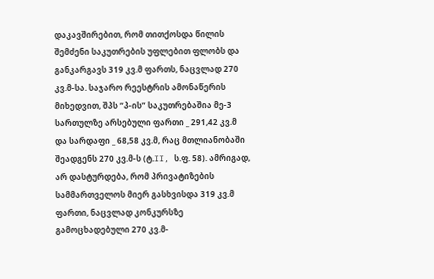დაკავშირებით, რომ თითქოსდა წილის შემძენი საკუთრების უფლებით ფლობს და განკარგავს 319 კვ.მ ფართს, ნაცვლად 270 კვ.მ-სა. საჯარო რეესტრის ამონაწერის მიხედვით, შპს “პ-ის” საკუთრებაშია მე-3 სართულზე არსებული ფართი _ 291,42 კვ.მ და სარდაფი _ 68,58 კვ.მ, რაც მთლიანობაში შეადგენს 270 კვ.მ-ს (ტ.II, ს.ფ. 58). ამრიგად, არ დასტურდება, რომ პრივატიზების სამმართველოს მიერ გასხვისდა 319 კვ.მ ფართი, ნაცვლად კონკურსზე გამოცხადებული 270 კვ.მ-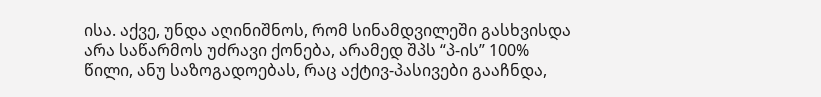ისა. აქვე, უნდა აღინიშნოს, რომ სინამდვილეში გასხვისდა არა საწარმოს უძრავი ქონება, არამედ შპს “პ-ის” 100% წილი, ანუ საზოგადოებას, რაც აქტივ-პასივები გააჩნდა,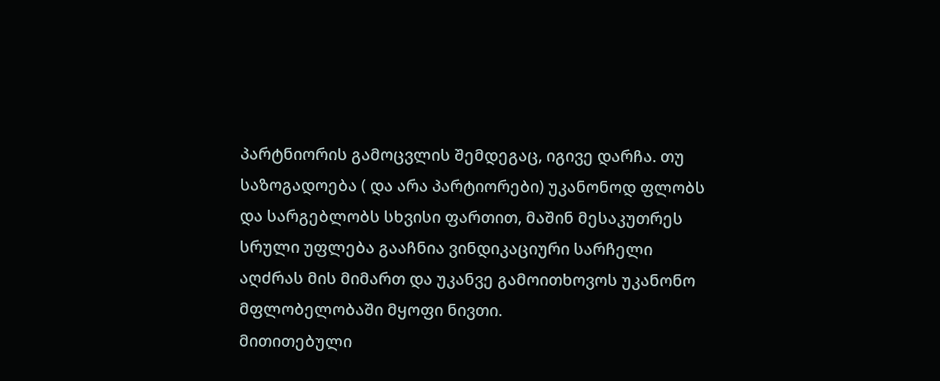პარტნიორის გამოცვლის შემდეგაც, იგივე დარჩა. თუ საზოგადოება ( და არა პარტიორები) უკანონოდ ფლობს და სარგებლობს სხვისი ფართით, მაშინ მესაკუთრეს სრული უფლება გააჩნია ვინდიკაციური სარჩელი აღძრას მის მიმართ და უკანვე გამოითხოვოს უკანონო მფლობელობაში მყოფი ნივთი.
მითითებული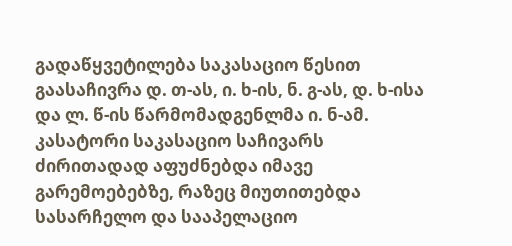გადაწყვეტილება საკასაციო წესით გაასაჩივრა დ. თ-ას, ი. ხ-ის, ნ. გ-ას, დ. ხ-ისა და ლ. წ-ის წარმომადგენლმა ი. ნ-ამ.
კასატორი საკასაციო საჩივარს ძირითადად აფუძნებდა იმავე გარემოებებზე, რაზეც მიუთითებდა სასარჩელო და სააპელაციო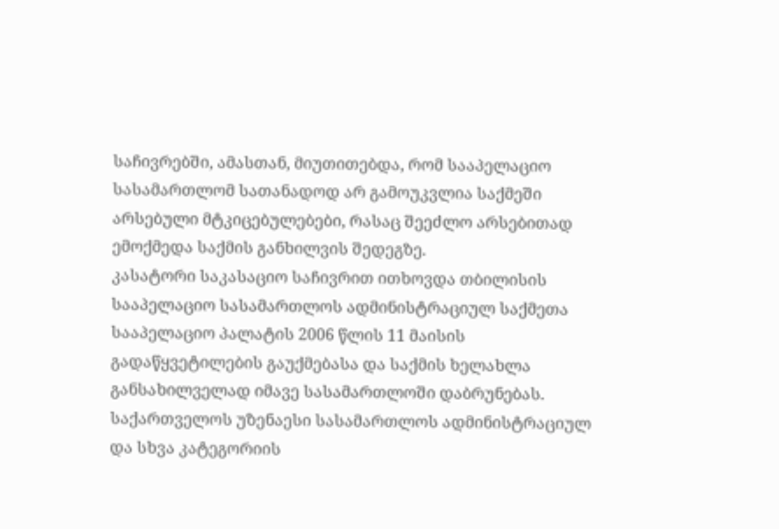საჩივრებში, ამასთან, მიუთითებდა, რომ სააპელაციო სასამართლომ სათანადოდ არ გამოუკვლია საქმეში არსებული მტკიცებულებები, რასაც შეეძლო არსებითად ემოქმედა საქმის განხილვის შედეგზე.
კასატორი საკასაციო საჩივრით ითხოვდა თბილისის სააპელაციო სასამართლოს ადმინისტრაციულ საქმეთა სააპელაციო პალატის 2006 წლის 11 მაისის გადაწყვეტილების გაუქმებასა და საქმის ხელახლა განსახილველად იმავე სასამართლოში დაბრუნებას.
საქართველოს უზენაესი სასამართლოს ადმინისტრაციულ და სხვა კატეგორიის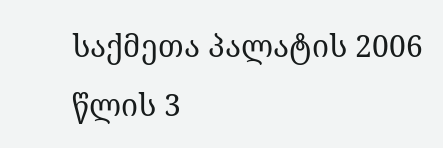საქმეთა პალატის 2006 წლის 3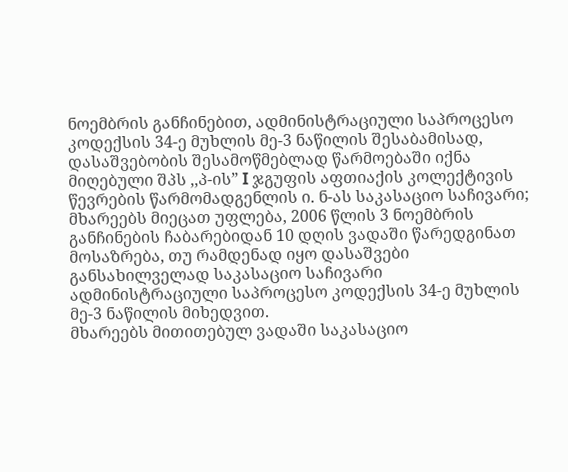ნოემბრის განჩინებით, ადმინისტრაციული საპროცესო კოდექსის 34-ე მუხლის მე-3 ნაწილის შესაბამისად, დასაშვებობის შესამოწმებლად წარმოებაში იქნა მიღებული შპს ,,პ-ის” I ჯგუფის აფთიაქის კოლექტივის წევრების წარმომადგენლის ი. ნ-ას საკასაციო საჩივარი; მხარეებს მიეცათ უფლება, 2006 წლის 3 ნოემბრის განჩინების ჩაბარებიდან 10 დღის ვადაში წარედგინათ მოსაზრება, თუ რამდენად იყო დასაშვები განსახილველად საკასაციო საჩივარი ადმინისტრაციული საპროცესო კოდექსის 34-ე მუხლის მე-3 ნაწილის მიხედვით.
მხარეებს მითითებულ ვადაში საკასაციო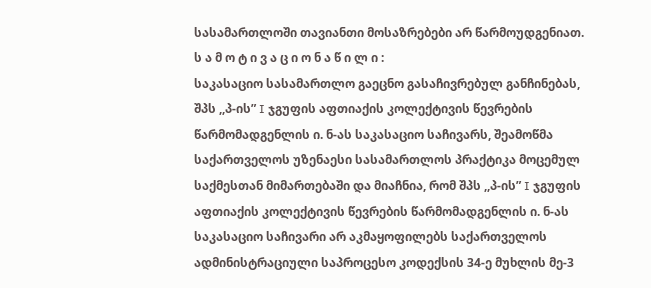სასამართლოში თავიანთი მოსაზრებები არ წარმოუდგენიათ.
ს ა მ ო ტ ი ვ ა ც ი ო ნ ა წ ი ლ ი :
საკასაციო სასამართლო გაეცნო გასაჩივრებულ განჩინებას, შპს ,,პ-ის” I ჯგუფის აფთიაქის კოლექტივის წევრების წარმომადგენლის ი. ნ-ას საკასაციო საჩივარს, შეამოწმა საქართველოს უზენაესი სასამართლოს პრაქტიკა მოცემულ საქმესთან მიმართებაში და მიაჩნია, რომ შპს ,,პ-ის” I ჯგუფის აფთიაქის კოლექტივის წევრების წარმომადგენლის ი. ნ-ას საკასაციო საჩივარი არ აკმაყოფილებს საქართველოს ადმინისტრაციული საპროცესო კოდექსის 34-ე მუხლის მე-3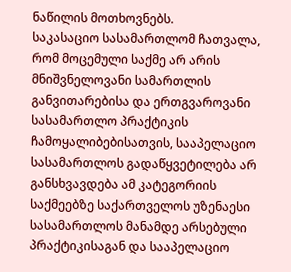ნაწილის მოთხოვნებს.
საკასაციო სასამართლომ ჩათვალა, რომ მოცემული საქმე არ არის მნიშვნელოვანი სამართლის განვითარებისა და ერთგვაროვანი სასამართლო პრაქტიკის ჩამოყალიბებისათვის, სააპელაციო სასამართლოს გადაწყვეტილება არ განსხვავდება ამ კატეგორიის საქმეებზე საქართველოს უზენაესი სასამართლოს მანამდე არსებული პრაქტიკისაგან და სააპელაციო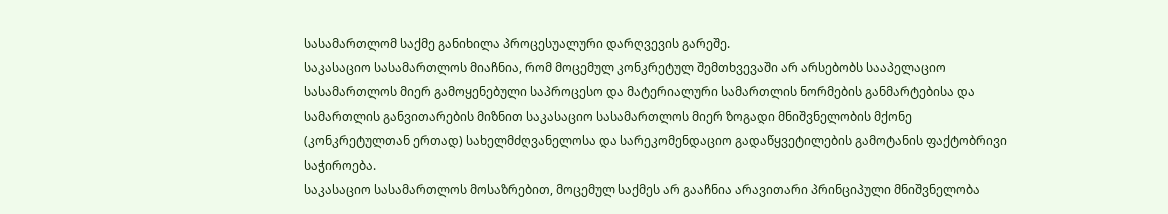სასამართლომ საქმე განიხილა პროცესუალური დარღვევის გარეშე.
საკასაციო სასამართლოს მიაჩნია, რომ მოცემულ კონკრეტულ შემთხვევაში არ არსებობს სააპელაციო სასამართლოს მიერ გამოყენებული საპროცესო და მატერიალური სამართლის ნორმების განმარტებისა და სამართლის განვითარების მიზნით საკასაციო სასამართლოს მიერ ზოგადი მნიშვნელობის მქონე (კონკრეტულთან ერთად) სახელმძღვანელოსა და სარეკომენდაციო გადაწყვეტილების გამოტანის ფაქტობრივი საჭიროება.
საკასაციო სასამართლოს მოსაზრებით, მოცემულ საქმეს არ გააჩნია არავითარი პრინციპული მნიშვნელობა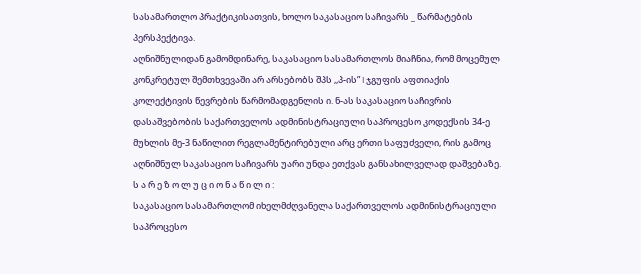სასამართლო პრაქტიკისათვის, ხოლო საკასაციო საჩივარს _ წარმატების პერსპექტივა.
აღნიშნულიდან გამომდინარე, საკასაციო სასამართლოს მიაჩნია, რომ მოცემულ კონკრეტულ შემთხვევაში არ არსებობს შპს ,,პ-ის” I ჯგუფის აფთიაქის კოლექტივის წევრების წარმომადგენლის ი. ნ-ას საკასაციო საჩივრის დასაშვებობის საქართველოს ადმინისტრაციული საპროცესო კოდექსის 34-ე მუხლის მე-3 ნაწილით რეგლამენტირებული არც ერთი საფუძველი, რის გამოც აღნიშნულ საკასაციო საჩივარს უარი უნდა ეთქვას განსახილველად დაშვებაზე.
ს ა რ ე ზ ო ლ უ ც ი ო ნ ა წ ი ლ ი :
საკასაციო სასამართლომ იხელმძღვანელა საქართველოს ადმინისტრაციული საპროცესო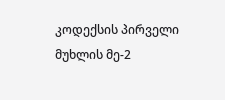კოდექსის პირველი მუხლის მე-2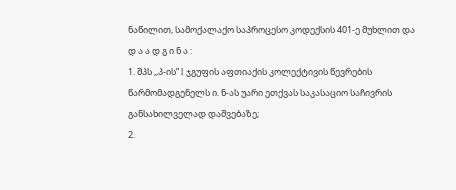ნაწილით, სამოქალაქო საპროცესო კოდექსის 401-ე მუხლით და
დ ა ა დ გ ი ნ ა :
1. შპს ,,პ-ის” I ჯგუფის აფთიაქის კოლექტივის წევრების წარმომადგენელს ი. ნ-ას უარი ეთქვას საკასაციო საჩივრის განსახილველად დაშვებაზე;
2.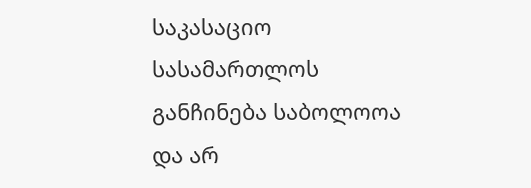საკასაციო სასამართლოს განჩინება საბოლოოა და არ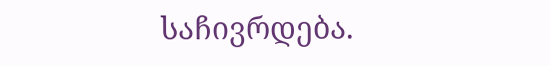საჩივრდება.